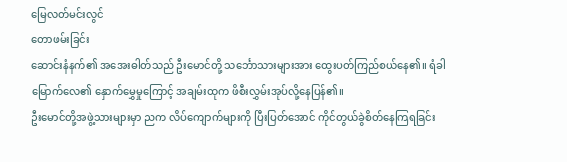မြေလတ်မင်းလွင်
တောဖမ်းခြင်း
ဆောင်းနံနက်၏ အအေးဓါတ်သည် ဦးမောင်တို့ သင်္ဘောသားများအား ထွေးပတ်ကြည်စယ်နေ၏။ ရံခါ မြောက်လေ၏ နှောက်မွှေမှုကြောင့် အချမ်းထုက ဖိစီးလွှမ်းအုပ်လို့နေပြန်၏။
ဦးမောင်တို့အဖွဲ့သားများမှာ ညက လိပ်ကျောက်များကို ပြီးပြတ်အောင် ကိုင်တွယ်ခွဲစိတ်နေကြရခြင်း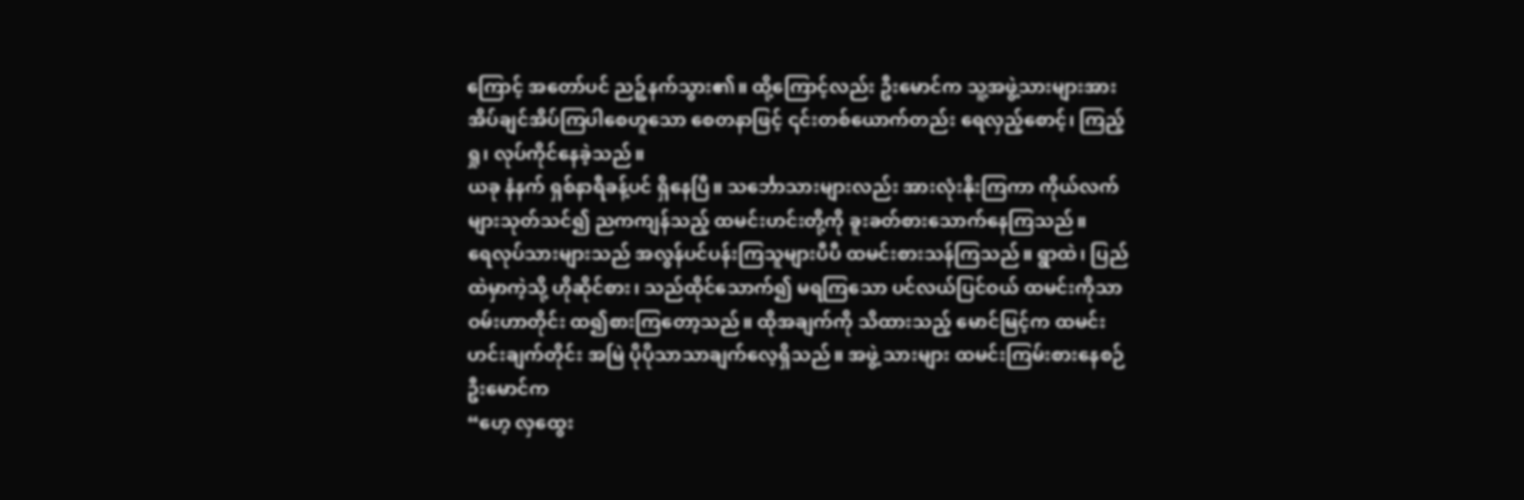ကြောင့် အတော်ပင် ညဉ့်နက်သွား၏။ ထို့ကြောင့်လည်း ဦးမောင်က သူ့အဖွဲ့သားများအား အိပ်ချင်အိပ်ကြပါစေဟူသော စေတနာဖြင့် ၎င်းတစ်ယောက်တည်း ရေလှည့်စောင့်၊ ကြည့်ရှု၊ လုပ်ကိုင်နေခဲ့သည်။
ယခု နံနက် ရှစ်နာရီခန့်ပင် ရှိနေပြီ။ သင်္ဘောသားများလည်း အားလုံးနိုးကြကာ ကိုယ်လက်များသုတ်သင်၍ ညကကျန်သည့် ထမင်းဟင်းတို့ကို ခူးခတ်စားသောက်နေကြသည်။
ရေလုပ်သားများသည် အလွန်ပင်ပန်းကြသူများပီပီ ထမင်းစားသန်ကြသည်။ ရွာထဲ၊ ပြည်ထဲမှာကဲ့သို့ ဟိုဆိုင်စား၊ သည်ထိုင်သောက်၍ မရကြသော ပင်လယ်ပြင်ဝယ် ထမင်းကိုသာ ဝမ်းဟာတိုင်း ထ၍စားကြတော့သည်။ ထိုအချက်ကို သိထားသည့် မောင်မြင့်က ထမင်းဟင်းချက်တိုင်း အမြဲ ပိုပိုသာသာချက်လေ့ရှိသည်။ အဖွဲ့ သားများ ထမင်းကြမ်းစားနေစဉ် ဦးမောင်က
“ဟေ့ လှထွေး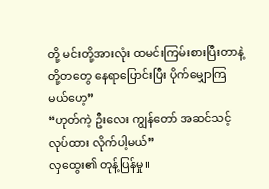တို့ မင်းတို့အားလုံး ထမင်းကြမ်းစားပြီးတာနဲ့ တို့တတွေ နေရာပြောင်းပြီး ပိုက်မျှောကြမယ်ဟေ့”
“ဟုတ်ကဲ့ ဦးလေး ကျွန်တော် အဆင်သင့်လုပ်ထား လိုက်ပါ့မယ်”
လှထွေး၏ တုန့်ပြန်မှု။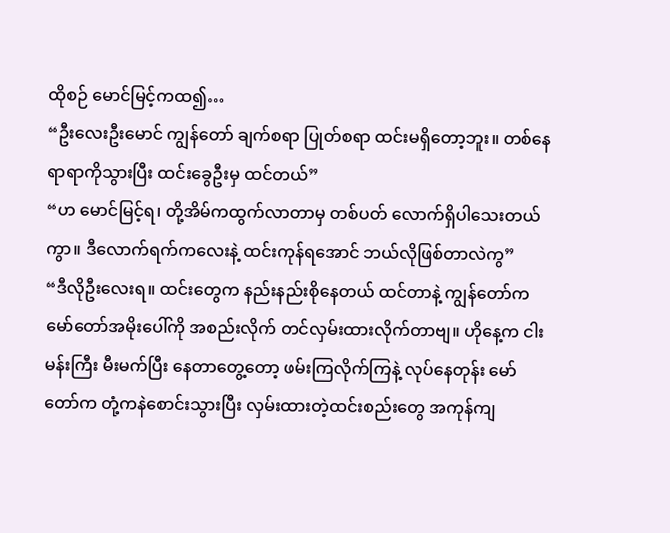ထိုစဉ် မောင်မြင့်ကထ၍…
“ဦးလေးဦးမောင် ကျွန်တော် ချက်စရာ ပြုတ်စရာ ထင်းမရှိတော့ဘူး။ တစ်နေရာရာကိုသွားပြီး ထင်းခွေဦးမှ ထင်တယ်”
“ဟ မောင်မြင့်ရ၊ တို့အိမ်ကထွက်လာတာမှ တစ်ပတ် လောက်ရှိပါသေးတယ်ကွာ။ ဒီလောက်ရက်ကလေးနဲ့ ထင်းကုန်ရအောင် ဘယ်လိုဖြစ်တာလဲကွ”
“ဒီလိုဦးလေးရ။ ထင်းတွေက နည်းနည်းစိုနေတယ် ထင်တာနဲ့ ကျွန်တော်က မော်တော်အမိုးပေါ်ကို အစည်းလိုက် တင်လှမ်းထားလိုက်တာဗျ။ ဟိုနေ့က ငါးမန်းကြီး မီးမက်ပြီး နေတာတွေ့တော့ ဖမ်းကြလိုက်ကြနဲ့ လုပ်နေတုန်း မော်တော်က တုံ့ကနဲစောင်းသွားပြီး လှမ်းထားတဲ့ထင်းစည်းတွေ အကုန်ကျ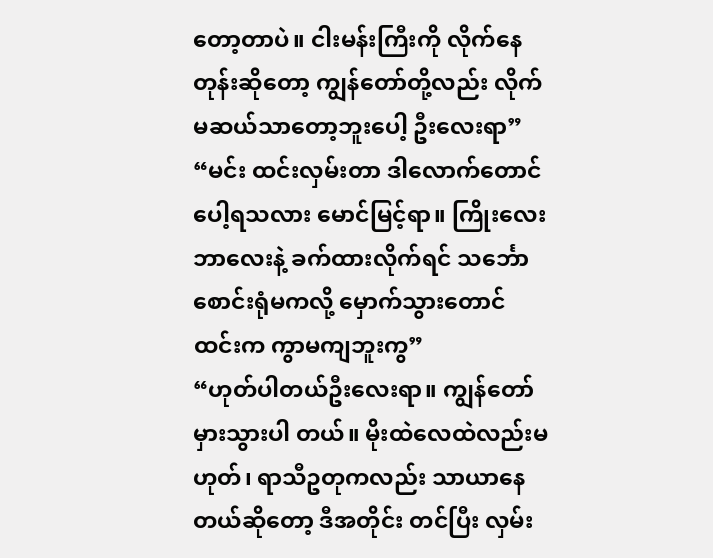တော့တာပဲ။ ငါးမန်းကြီးကို လိုက်နေတုန်းဆိုတော့ ကျွန်တော်တို့လည်း လိုက်မဆယ်သာတော့ဘူးပေါ့ ဦးလေးရာ”
“မင်း ထင်းလှမ်းတာ ဒါလောက်တောင်ပေါ့ရသလား မောင်မြင့်ရာ။ ကြိုးလေး ဘာလေးနဲ့ ခက်ထားလိုက်ရင် သင်္ဘောစောင်းရုံမကလို့ မှောက်သွားတောင် ထင်းက ကွာမကျဘူးကွ”
“ဟုတ်ပါတယ်ဦးလေးရာ။ ကျွန်တော် မှားသွားပါ တယ်။ မိုးထဲလေထဲလည်းမဟုတ်၊ ရာသီဥတုကလည်း သာယာနေတယ်ဆိုတော့ ဒီအတိုင်း တင်ပြီး လှမ်း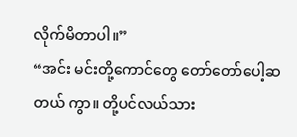လိုက်မိတာပါ။”
“အင်း မင်းတို့ကောင်တွေ တော်တော်ပေါ့ဆတယ် ကွာ။ တို့ပင်လယ်သား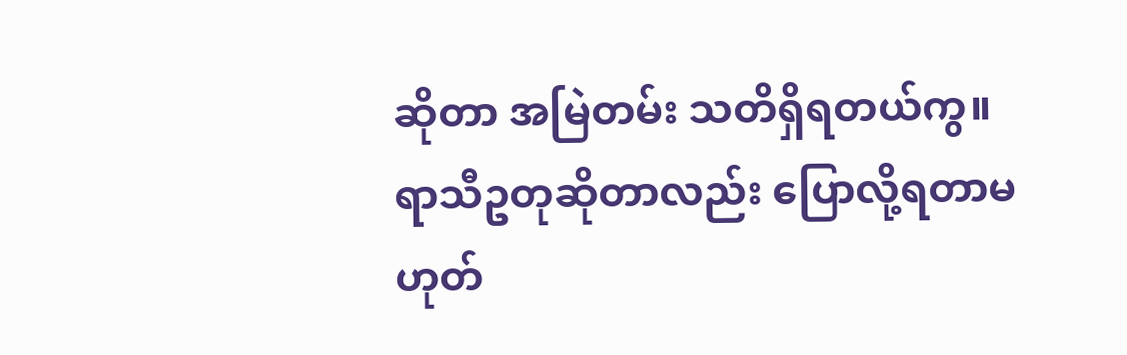ဆိုတာ အမြဲတမ်း သတိရှိရတယ်ကွ။ ရာသီဥတုဆိုတာလည်း ပြောလို့ရတာမဟုတ်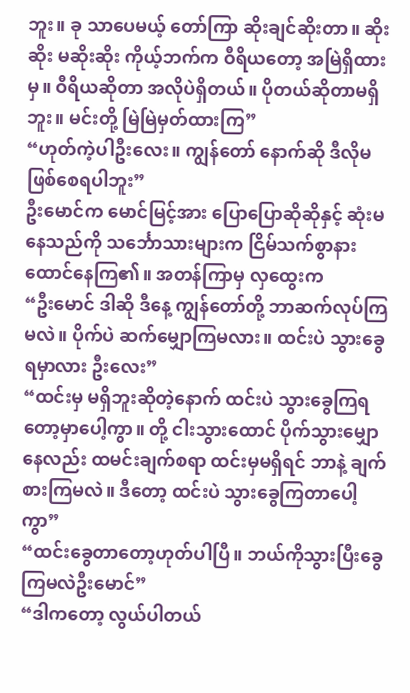ဘူး။ ခု သာပေမယ့် တော်ကြာ ဆိုးချင်ဆိုးတာ။ ဆိုးဆိုး မဆိုးဆိုး ကိုယ့်ဘက်က ဝီရိယတော့ အမြဲရှိထားမှ။ ဝီရိယဆိုတာ အလိုပဲရှိတယ်။ ပိုတယ်ဆိုတာမရှိဘူး။ မင်းတို့ မြဲမြဲမှတ်ထားကြ”
“ဟုတ်ကဲ့ပါဦးလေး။ ကျွန်တော် နောက်ဆို ဒီလိုမဖြစ်စေရပါဘူး”
ဦးမောင်က မောင်မြင့်အား ပြောပြောဆိုဆိုနှင့် ဆုံးမ နေသည်ကို သင်္ဘောသားများက ငြိမ်သက်စွာနားထောင်နေကြ၏။ အတန်ကြာမှ လှထွေးက
“ဦးမောင် ဒါဆို ဒီနေ့ ကျွန်တော်တို့ ဘာဆက်လုပ်ကြ မလဲ။ ပိုက်ပဲ ဆက်မျှောကြမလား။ ထင်းပဲ သွားခွေရမှာလား ဦးလေး”
“ထင်းမှ မရှိဘူးဆိုတဲ့နောက် ထင်းပဲ သွားခွေကြရတော့မှာပေါ့ကွာ။ တို့ ငါးသွားထောင် ပိုက်သွားမျှောနေလည်း ထမင်းချက်စရာ ထင်းမှမရှိရင် ဘာနဲ့ ချက်စားကြမလဲ။ ဒီတော့ ထင်းပဲ သွားခွေကြတာပေါ့ကွာ”
“ထင်းခွေတာတော့ဟုတ်ပါပြီ။ ဘယ်ကိုသွားပြီးခွေကြမလဲဦးမောင်”
“ဒါကတော့ လွယ်ပါတယ်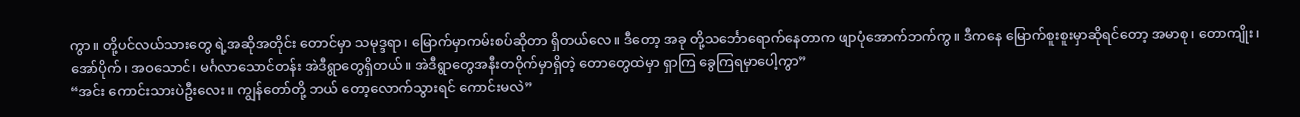ကွာ။ တို့ပင်လယ်သားတွေ ရဲ့အဆိုအတိုင်း တောင်မှာ သမုဒ္ဒရာ၊ မြောက်မှာကမ်းစပ်ဆိုတာ ရှိတယ်လေ။ ဒီတော့ အခု တို့သင်္ဘောရောက်နေတာက ဖျာပုံအောက်ဘက်ကွ။ ဒီကနေ မြောက်စူးစူးမှာဆိုရင်တော့ အမာစု၊ တောကျိုး၊ အော်ပိုက်၊ အဝသောင်၊ မင်္ဂလာသောင်တန်း အဲဒီရွာတွေရှိတယ်။ အဲဒီရွာတွေအနီးတဝိုက်မှာရှိတဲ့ တောတွေထဲမှာ ရှာကြ ခွေကြရမှာပေါ့ကွာ”
“အင်း ကောင်းသားပဲဦးလေး။ ကျွန်တော်တို့ ဘယ် တော့လောက်သွားရင် ကောင်းမလဲ”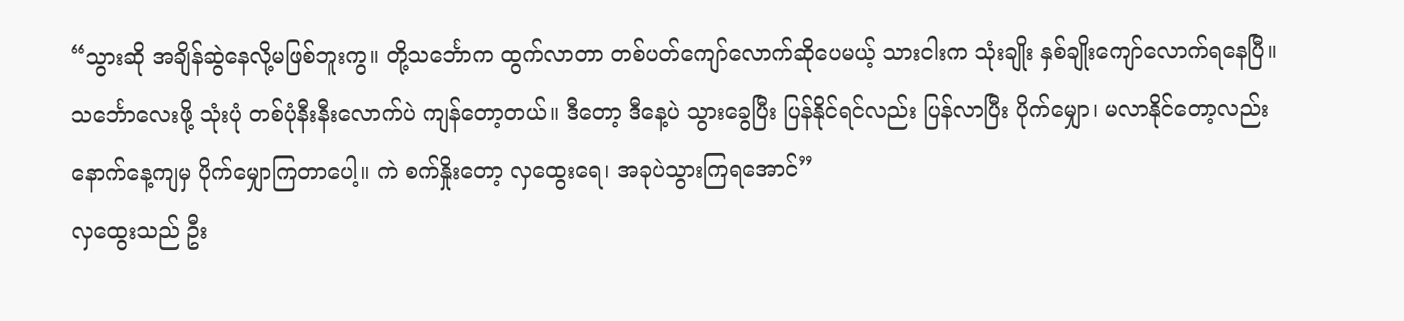“သွားဆို အချိန်ဆွဲနေလို့မဖြစ်ဘူးကွ။ တို့သင်္ဘောက ထွက်လာတာ တစ်ပတ်ကျော်လောက်ဆိုပေမယ့် သားငါးက သုံးချိုး နှစ်ချိုးကျော်လောက်ရနေပြီ။ သင်္ဘောလေးဖို့ သုံးပုံ တစ်ပုံနီးနီးလောက်ပဲ ကျန်တော့တယ်။ ဒီတော့ ဒီနေ့ပဲ သွားခွေပြီး ပြန်နိုင်ရင်လည်း ပြန်လာပြီး ပိုက်မျှော၊ မလာနိုင်တော့လည်း နောက်နေ့ကျမှ ပိုက်မျှောကြတာပေါ့။ ကဲ စက်နှိုးတော့ လှထွေးရေ၊ အခုပဲသွားကြရအောင်”
လှထွေးသည် ဦး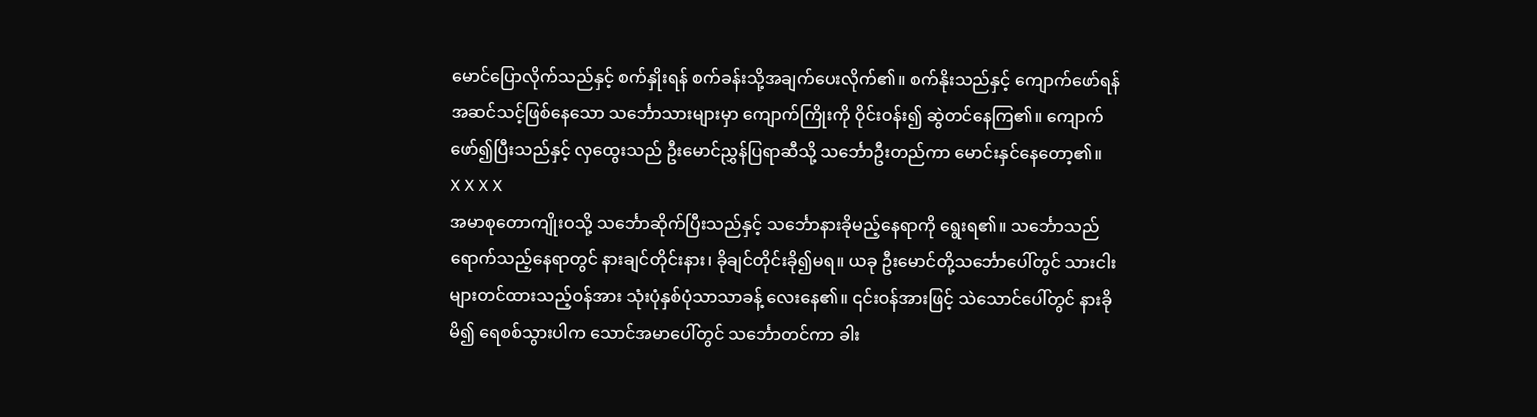မောင်ပြောလိုက်သည်နှင့် စက်နှိုးရန် စက်ခန်းသို့အချက်ပေးလိုက်၏။ စက်နိုးသည်နှင့် ကျောက်ဖော်ရန် အဆင်သင့်ဖြစ်နေသော သင်္ဘောသားများမှာ ကျောက်ကြိုးကို ဝိုင်းဝန်း၍ ဆွဲတင်နေကြ၏။ ကျောက်ဖော်၍ပြီးသည်နှင့် လှထွေးသည် ဦးမောင်ညွှန်ပြရာဆီသို့ သင်္ဘောဦးတည်ကာ မောင်းနှင်နေတော့၏။
X X X X
အမာစုတောကျိုးဝသို့ သင်္ဘောဆိုက်ပြီးသည်နှင့် သင်္ဘောနားခိုမည့်နေရာကို ရွေးရ၏။ သင်္ဘောသည် ရောက်သည့်နေရာတွင် နားချင်တိုင်းနား၊ ခိုချင်တိုင်းခို၍မရ။ ယခု ဦးမောင်တို့သင်္ဘောပေါ်တွင် သားငါးများတင်ထားသည့်ဝန်အား သုံးပုံနှစ်ပုံသာသာခန့် လေးနေ၏။ ၎င်းဝန်အားဖြင့် သဲသောင်ပေါ်တွင် နားခိုမိ၍ ရေစစ်သွားပါက သောင်အမာပေါ်တွင် သင်္ဘောတင်ကာ ခါး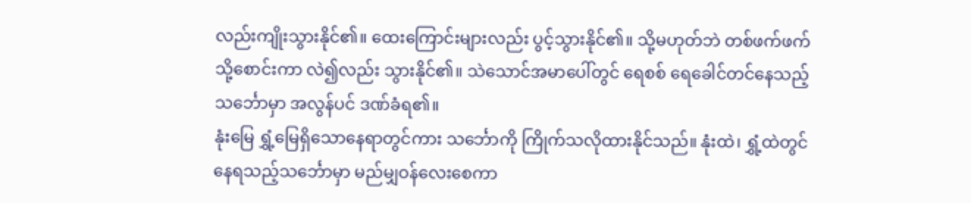လည်းကျိုးသွားနိုင်၏။ ထေးကြောင်းများလည်း ပွင့်သွားနိုင်၏။ သို့မဟုတ်ဘဲ တစ်ဖက်ဖက်သို့စောင်းကာ လဲ၍လည်း သွားနိုင်၏။ သဲသောင်အမာပေါ်တွင် ရေစစ် ရေခေါင်တင်နေသည့်သင်္ဘောမှာ အလွန်ပင် ဒဏ်ခံရ၏။
နုံးမြေ ရွှံ့မြေရှိသောနေရာတွင်ကား သင်္ဘောကို ကြိုက်သလိုထားနိုင်သည်။ နုံးထဲ၊ ရွှံ့ထဲတွင်နေရသည့်သင်္ဘောမှာ မည်မျှဝန်လေးစေကာ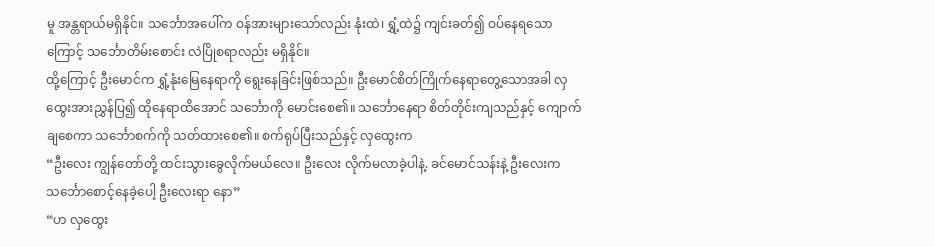မူ အန္တရာယ်မရှိနိုင်။ သင်္ဘောအပေါ်က ဝန်အားများသော်လည်း နုံးထဲ၊ ရွှံ့ထဲ၌ ကျင်းခတ်၍ ဝပ်နေရသောကြောင့် သင်္ဘောတိမ်းစောင်း လဲပြိုစရာလည်း မရှိနိုင်။
ထို့ကြောင့် ဦးမောင်က ရွှံ့နုံးမြေနေရာကို ရွေးနေခြင်းဖြစ်သည်။ ဦးမောင်စိတ်ကြိုက်နေရာတွေ့သောအခါ လှထွေးအားညွှန်ပြ၍ ထိုနေရာထိအောင် သင်္ဘောကို မောင်းစေ၏။ သင်္ဘောနေရာ စိတ်တိုင်းကျသည်နှင့် ကျောက်ချစေကာ သင်္ဘောစက်ကို သတ်ထားစေ၏။ စက်ရုပ်ပြီးသည်နှင့် လှထွေးက
“ဦးလေး ကျွန်တော်တို့ ထင်းသွားခွေလိုက်မယ်လေ။ ဦးလေး လိုက်မလာခဲ့ပါနဲ့. ခင်မောင်သန်းနဲ့ ဦးလေးက သင်္ဘောစောင့်နေခဲ့ပေါ့ ဦးလေးရာ နော”
“ဟ လှထွေး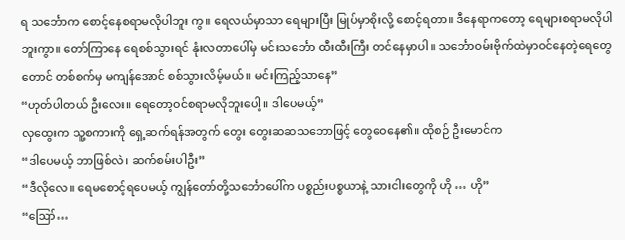ရ သင်္ဘောက စောင့်နေစရာမလိုပါဘူး ကွ။ ရေလယ်မှာသာ ရေများပြီး မြုပ်မှာစိုးလို့ စောင့်ရတာ။ ဒီနေရာကတော့ ရေများစရာမလိုပါဘူးကွာ။ တော်ကြာနေ ရေစစ်သွားရင် နုံးလတာပေါ်မှ မင်းသင်္ဘော ထီးထီးကြီး တင်နေမှာပါ။ သင်္ဘောဝမ်းဗိုက်ထဲမှာဝင်နေတဲ့ရေတွေတောင် တစ်စက်မှ မကျန်အောင် စစ်သွားလိမ့်မယ်။ မင်းကြည့်သာနေ”
“ဟုတ်ပါတယ် ဦးလေး။ ရေတော့ဝင်စရာမလိုဘူးပေါ့။ ဒါပေမယ့်”
လှထွေးက သူ့စကားကို ရှေ့ဆက်ရန်အတွက် တွေး တွေးဆဆသဘောဖြင့် တွေဝေနေ၏။ ထိုစဉ် ဦးမောင်က
“ဒါပေမယ့် ဘာဖြစ်လဲ၊ ဆက်စမ်းပါဦး”
“ဒီလိုလေ။ ရေမစောင့်ရပေမယ့် ကျွန်တော်တို့သင်္ဘောပေါ်က ပစ္စည်းပစ္စယာနဲ့ သားငါးတွေကို ဟို … ဟို”
“ဪ…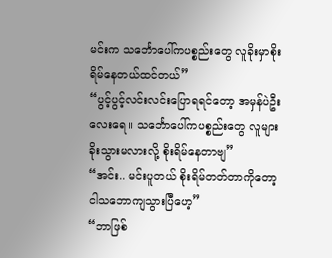မင်းက သင်္ဘောပေါ်ကပစ္စည်းတွေ လူခိုးမှာစိုးရိမ်နေတယ်ထင်တယ်”
“ပွင့်ပွင့်လင်းလင်းပြောရရင်တော့ အမှန်ပဲဦးလေးရေ။ သင်္ဘောပေါ်ကပစ္စည်းတွေ လူများခိုးသွားမလားလို့ စိုးရိမ်နေတာဗျ”
“အင်း.. မင်းပူတယ် စိုးရိမ်တတ်တာကိုတော့ ငါသဘောကျသွားပြီဟေ့”
“ဘာဖြစ်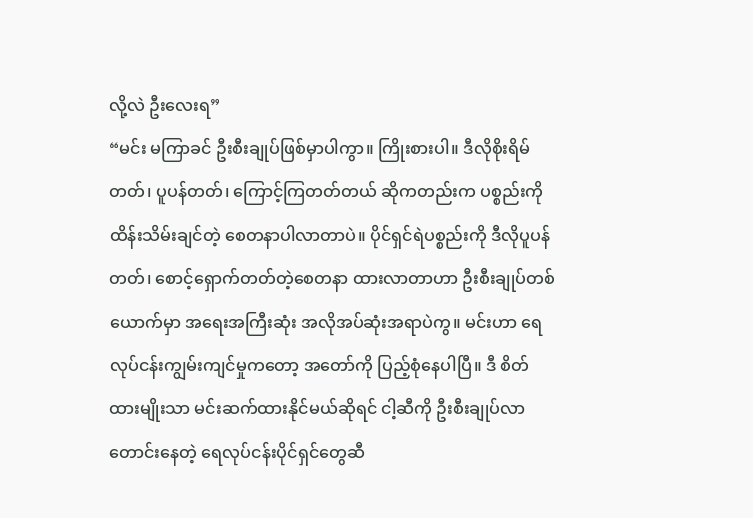လို့လဲ ဦးလေးရ”
“မင်း မကြာခင် ဦးစီးချုပ်ဖြစ်မှာပါကွာ။ ကြိုးစားပါ။ ဒီလိုစိုးရိမ်တတ်၊ ပူပန်တတ်၊ ကြောင့်ကြတတ်တယ် ဆိုကတည်းက ပစ္စည်းကို ထိန်းသိမ်းချင်တဲ့ စေတနာပါလာတာပဲ။ ပိုင်ရှင်ရဲပစ္စည်းကို ဒီလိုပူပန်တတ်၊ စောင့်ရှောက်တတ်တဲ့စေတနာ ထားလာတာဟာ ဦးစီးချုပ်တစ်ယောက်မှာ အရေးအကြီးဆုံး အလိုအပ်ဆုံးအရာပဲကွ။ မင်းဟာ ရေလုပ်ငန်းကျွမ်းကျင်မှုကတော့ အတော်ကို ပြည့်စုံနေပါပြီ။ ဒီ စိတ်ထားမျိုးသာ မင်းဆက်ထားနိုင်မယ်ဆိုရင် ငါ့ဆီကို ဦးစီးချုပ်လာတောင်းနေတဲ့ ရေလုပ်ငန်းပိုင်ရှင်တွေဆီ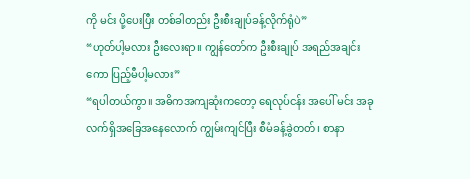ကို မင်း ပို့ပေးပြီး တစ်ခါတည်း ဦးစီးချုပ်ခန့်လိုက်ရုံပဲ”
“ဟုတ်ပါ့မလား ဦးလေးရာ။ ကျွန်တော်က ဦးစီးချုပ် အရည်အချင်းကော ပြည့်မီပါ့မလား”
“ရပါတယ်ကွာ။ အဓိကအကျဆုံးကတော့ ရေလုပ်ငန်း အပေါ် မင်း အခုလက်ရှိအခြေအနေလောက် ကျွမ်းကျင်ပြီး စီမံခန့်ခွဲတတ်၊ စာနာ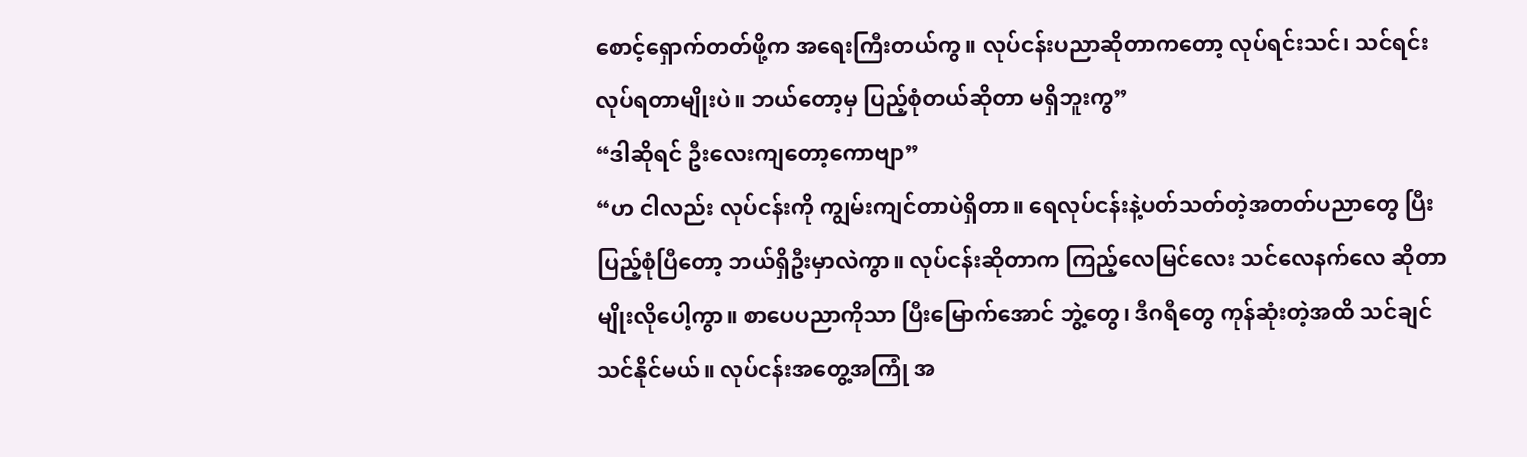စောင့်ရှောက်တတ်ဖို့က အရေးကြီးတယ်ကွ။ လုပ်ငန်းပညာဆိုတာကတော့ လုပ်ရင်းသင်၊ သင်ရင်းလုပ်ရတာမျိုးပဲ။ ဘယ်တော့မှ ပြည့်စုံတယ်ဆိုတာ မရှိဘူးကွ”
“ဒါဆိုရင် ဦးလေးကျတော့ကောဗျာ”
“ဟ ငါလည်း လုပ်ငန်းကို ကျွမ်းကျင်တာပဲရှိတာ။ ရေလုပ်ငန်းနဲ့ပတ်သတ်တဲ့အတတ်ပညာတွေ ပြီးပြည့်စုံပြီတော့ ဘယ်ရှိဦးမှာလဲကွာ။ လုပ်ငန်းဆိုတာက ကြည့်လေမြင်လေး သင်လေနက်လေ ဆိုတာမျိုးလိုပေါ့ကွာ။ စာပေပညာကိုသာ ပြီးမြောက်အောင် ဘွဲ့တွေ၊ ဒီဂရီတွေ ကုန်ဆုံးတဲ့အထိ သင်ချင် သင်နိုင်မယ်။ လုပ်ငန်းအတွေ့အကြုံ အ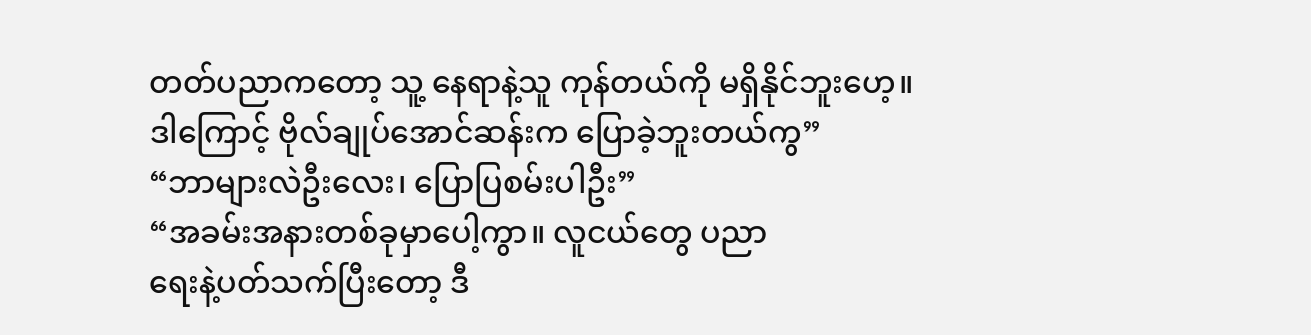တတ်ပညာကတော့ သူ့ နေရာနဲ့သူ ကုန်တယ်ကို မရှိနိုင်ဘူးဟေ့။ ဒါကြောင့် ဗိုလ်ချုပ်အောင်ဆန်းက ပြောခဲ့ဘူးတယ်ကွ”
“ဘာများလဲဦးလေး၊ ပြောပြစမ်းပါဦး”
“အခမ်းအနားတစ်ခုမှာပေါ့ကွာ။ လူငယ်တွေ ပညာ
ရေးနဲ့ပတ်သက်ပြီးတော့ ဒီ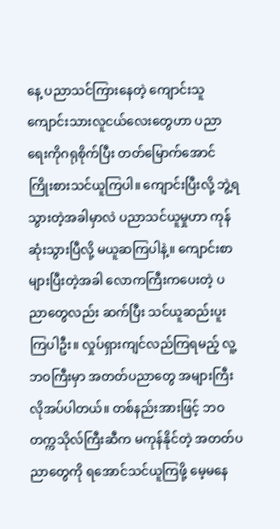နေ့ ပညာသင်ကြားနေတဲ့ ကျောင်းသူကျောင်းသားလူငယ်လေးတွေဟာ ပညာရေးကိုဂရုစိုက်ပြီး တတ်မြောက်အောင် ကြိုးစားသင်ယူကြပါ။ ကျောင်းပြီးလို့ ဘွဲ့ရသွားတဲ့အခါမှာလဲ ပညာသင်ယူမှုဟာ ကုန်ဆုံးသွားပြီလို့ မယူဆကြပါနဲ့။ ကျောင်းစာများပြီးတဲ့အခါ လောကကြီးကပေးတဲ့ ပညာတွေလည်း ဆက်ပြီး သင်ယူဆည်းပူးကြပါဦး။ လှုပ်ရှားကျင်လည်ကြရမည့် လူ့ဘဝကြီးမှာ အတတ်ပညာတွေ အများကြီးလိုအပ်ပါတယ်။ တစ်နည်းအားဖြင့် ဘဝတက္ကသိုလ်ကြီးဆီက မကုန်နိုင်တဲ့ အတတ်ပညာတွေကို ရအောင်သင်ယူကြဖို့ မေ့မနေ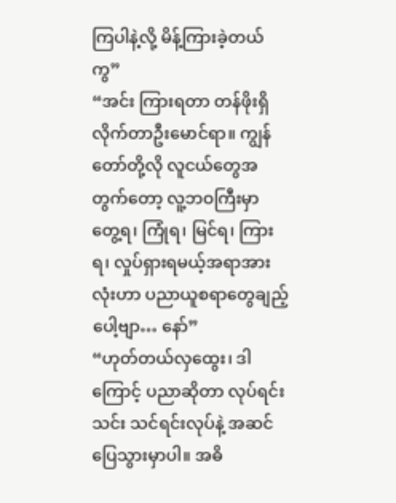ကြပါနဲ့လို့ မိန့်ကြားခဲ့တယ်ကွ”
“အင်း ကြားရတာ တန်ဖိုးရှိလိုက်တာဦးမောင်ရာ။ ကျွန်တော်တို့လို လူငယ်တွေအတွက်တော့ လူ့ဘဝကြီးမှာ တွေ့ရ၊ ကြုံရ၊ မြင်ရ၊ ကြားရ၊ လှုပ်ရှားရမယ့်အရာအားလုံးဟာ ပညာယူစရာတွေချည့်ပေါ့ဗျာ… နော်”
“ဟုတ်တယ်လှထွေး၊ ဒါကြောင့် ပညာဆိုတာ လုပ်ရင်းသင်း သင်ရင်းလုပ်နဲ့ အဆင်ပြေသွားမှာပါ။ အဓိ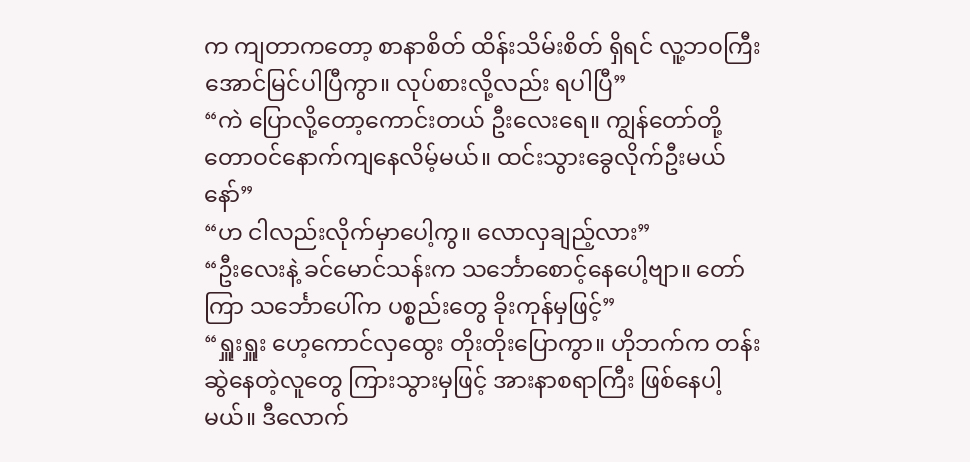က ကျတာကတော့ စာနာစိတ် ထိန်းသိမ်းစိတ် ရှိရင် လူ့ဘဝကြီး အောင်မြင်ပါပြီကွာ။ လုပ်စားလို့လည်း ရပါပြီ”
“ကဲ ပြောလို့တော့ကောင်းတယ် ဦးလေးရေ။ ကျွန်တော်တို့ တောဝင်နောက်ကျနေလိမ့်မယ်။ ထင်းသွားခွေလိုက်ဦးမယ်နော်”
“ဟ ငါလည်းလိုက်မှာပေါ့ကွ။ လောလှချည့်လား”
“ဦးလေးနဲ့ ခင်မောင်သန်းက သင်္ဘောစောင့်နေပေါ့ဗျာ။ တော်ကြာ သင်္ဘောပေါ်က ပစ္စည်းတွေ ခိုးကုန်မှဖြင့်”
“ရှူးရှူး ဟေ့ကောင်လှထွေး တိုးတိုးပြောကွာ။ ဟိုဘက်က တန်းဆွဲနေတဲ့လူတွေ ကြားသွားမှဖြင့် အားနာစရာကြီး ဖြစ်နေပါ့မယ်။ ဒီလောက်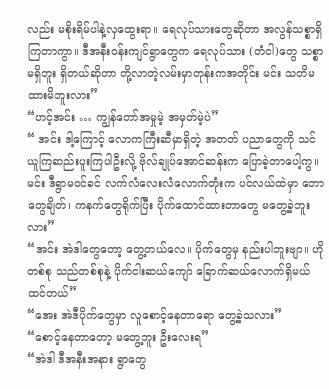လည်း မစိုးရိမ်ပါနဲ့လှထွေးရာ။ ရေလုပ်သားတွေဆိုတာ အလွန်သစ္စာရှိကြတာကွာ။ ဒီအနီးဝန်းကျင်ရွာတွေက ရေလုပ်သား (တံငါ)တွေ သစ္စာမရှိဘူး ရှိတယ်ဆိုတာ တို့လာတဲ့လမ်းမှာတုန်းကအတိုင်း မင်း သတိမထားမိဘူးလား”
“ဟင့်အင်း … ကျွန်တော်အမှုမဲ့ အမှတ်မဲ့ပဲ”
“ အင်း ဒါ့ကြောင့် လောကကြီးဆီမှာရှိတဲ့ အတတ် ပညာတွေကို သင်ယူကြဆည်းပူးကြပါဦးလို့ ဗိုလ်ချုပ်အောင်ဆန်းက ပြောခဲ့တာပေါ့ကွ။ မင်း ဒီရွာမဝင်ခင် လက်လံလေးလံလောက်တုံးက ပင်လယ်ထဲမှာ ဘောတွေချိတ်၊ ကနက်တွေရိုက်ပြီး ပိုက်ထောင်ထားတာတွေ မတွေ့ခဲ့ဘူးလား”
“အင်း အဲဒါတွေတော့ တွေ့တယ်လေ။ ပိုက်တွေမှ နည်းပါဘူးဗျာ။ ဟိုတစ်စု သည်တစ်စုနဲ့ ပိုက်ငါးဆယ်ကျော် ခြောက်ဆယ်လောက်ရှိမယ်ထင်တယ်”
“အေး အဲဒီပိုက်တွေမှာ လူစောင့်နေတာရော တွေ့ခဲ့သလား”
“စောင့်နေတာတော့ မတွေ့ဘူး ဦးလေးရ”
“အဲဒါ ဒီအနီးအနား ရွာတွေ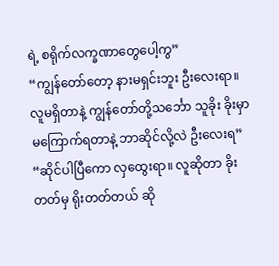ရဲ့ စရိုက်လက္ခဏာတွေပေါ့ကွ”
“ကျွန်တော်တော့ နားမရှင်းဘူး ဦးလေးရာ။ လူမရှိတာနဲ့ ကျွန်တော်တို့သင်္ဘော သူခိုး ခိုးမှာ မကြောက်ရတာနဲ့ ဘာဆိုင်လို့လဲ ဦးလေးရ”
“ဆိုင်ပါပြီကော လှထွေးရာ။ လူဆိုတာ ခိုးတတ်မှ ရိုးတတ်တယ် ဆို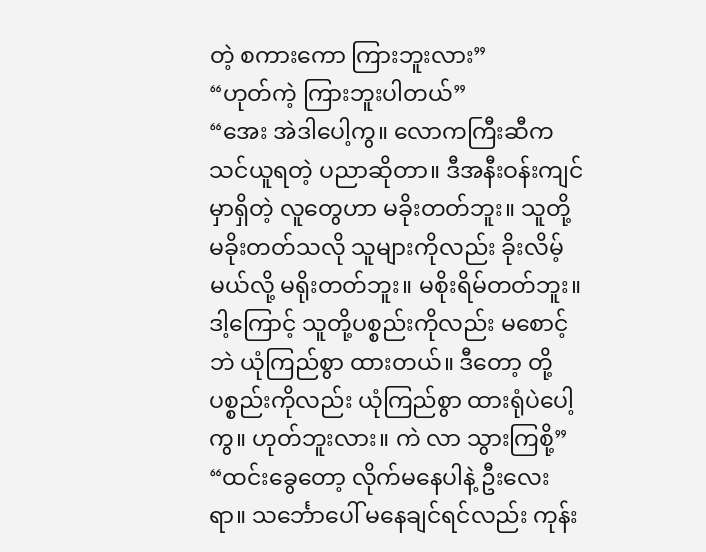တဲ့ စကားကော ကြားဘူးလား”
“ဟုတ်ကဲ့ ကြားဘူးပါတယ်”
“အေး အဲဒါပေါ့ကွ။ လောကကြီးဆီက သင်ယူရတဲ့ ပညာဆိုတာ။ ဒီအနီးဝန်းကျင်မှာရှိတဲ့ လူတွေဟာ မခိုးတတ်ဘူး။ သူတို့ မခိုးတတ်သလို သူများကိုလည်း ခိုးလိမ့်မယ်လို့ မရိုးတတ်ဘူး။ မစိုးရိမ်တတ်ဘူး။ ဒါ့ကြောင့် သူတို့ပစ္စည်းကိုလည်း မစောင့်ဘဲ ယုံကြည်စွာ ထားတယ်။ ဒီတော့ တို့ပစ္စည်းကိုလည်း ယုံကြည်စွာ ထားရုံပဲပေါ့ကွ။ ဟုတ်ဘူးလား။ ကဲ လာ သွားကြစို့”
“ထင်းခွေတော့ လိုက်မနေပါနဲ့ ဦးလေးရာ။ သင်္ဘောပေါ် မနေချင်ရင်လည်း ကုန်း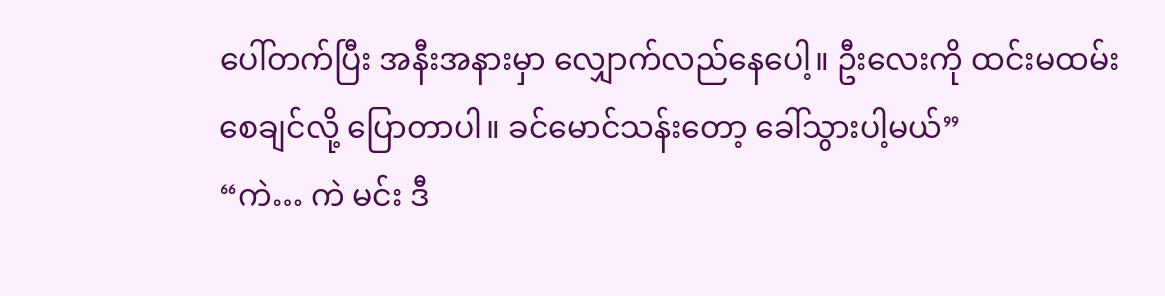ပေါ်တက်ပြီး အနီးအနားမှာ လျှောက်လည်နေပေါ့။ ဦးလေးကို ထင်းမထမ်းစေချင်လို့ ပြောတာပါ။ ခင်မောင်သန်းတော့ ခေါ်သွားပါ့မယ်”
“ကဲ… ကဲ မင်း ဒီ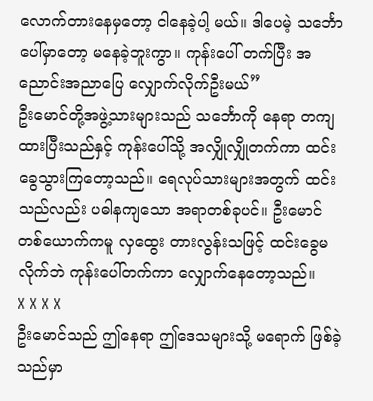လောက်တားနေမှတော့ ငါနေခဲ့ပါ့ မယ်။ ဒါပေမဲ့ သင်္ဘောပေါ်မှာတော့ မနေခဲ့ဘူးကွာ။ ကုန်းပေါ် တက်ပြီး အညောင်းအညာပြေ လျှောက်လိုက်ဦးမယ်”
ဦးမောင်တို့အဖွဲ့သားများသည် သင်္ဘောကို နေရာ တကျထားပြီးသည်နှင့် ကုန်းပေါ်သို့ အလျှိုလျှိုတက်ကာ ထင်းခွေသွားကြတော့သည်။ ရေလုပ်သားများအတွက် ထင်းသည်လည်း ပဓါနကျသော အရာတစ်ခုပင်။ ဦးမောင်တစ်ယောက်ကမူ လှထွေး တားလွန်းသဖြင့် ထင်းခွေမလိုက်ဘဲ ကုန်းပေါ်တက်ကာ လျှောက်နေတော့သည်။
X X X X
ဦးမောင်သည် ဤနေရာ ဤဒေသများသို့ မရောက် ဖြစ်ခဲ့သည်မှာ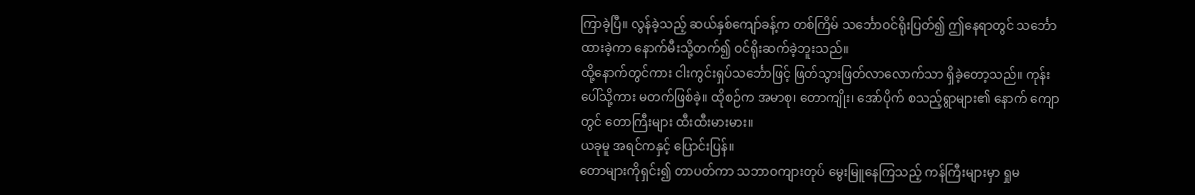ကြာခဲ့ပြီ။ လွန်ခဲ့သည့် ဆယ်နှစ်ကျော်ခန့်က တစ်ကြိမ် သင်္ဘောဝင်ရိုးပြတ်၍ ဤနေရာတွင် သင်္ဘောထားခဲ့ကာ နောက်မီးသို့တက်၍ ဝင်ရိုးဆက်ခဲ့ဘူးသည်။
ထို့နောက်တွင်ကား ငါးကွင်းရှပ်သင်္ဘောဖြင့် ဖြတ်သွားဖြတ်လာလောက်သာ ရှိခဲ့တော့သည်။ ကုန်းပေါ်သို့ကား မတက်ဖြစ်ခဲ့။ ထိုစဉ်က အမာစု၊ တောကျိုး၊ အော်ပိုက် စသည့်ရွာများ၏ နောက် ကျောတွင် တောကြီးများ ထီးထီးမားမား။
ယခုမူ အရင်ကနှင့် ပြောင်းပြန်။
တောများကိုရှင်း၍ တာပတ်ကာ သဘာဝကျားတုပ် မွေးမြူနေကြသည့် ကန်ကြီးများမှာ ရှုမ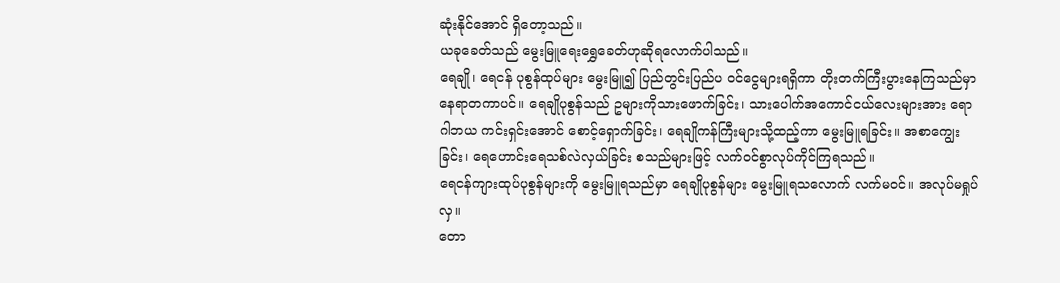ဆုံးနိုင်အောင် ရှိတော့သည်။
ယခုခေတ်သည် မွေးမြူရေးရွှေခေတ်ဟုဆိုရလောက်ပါသည်။
ရေချို၊ ရေငန် ပုစွန်ထုပ်များ မွေးမြူ၍ ပြည်တွင်းပြည်ပ ဝင်ငွေများရရှိကာ တိုးတက်ကြီးပွားနေကြသည်မှာ နေရာတကာပင်။ ရေချိုပုစွန်သည် ဥများကိုသားဖောက်ခြင်း၊ သားပေါက်အကောင်ငယ်လေးများအား ရောဂါဘယ ကင်းရှင်းအောင် စောင့်ရှောက်ခြင်း၊ ရေချိုကန်ကြီးများသို့ထည့်ကာ မွေးမြူရခြင်း။ အစာကျွေးခြင်း၊ ရေဟောင်းရေသစ်လဲလှယ်ခြင်း စသည်များဖြင့် လက်ဝင်စွာလုပ်ကိုင်ကြရသည်။
ရေငန်ကျားထုပ်ပုစွန်များကို မွေးမြူရသည်မှာ ရေချိုပုစွန်များ မွေးမြူရသလောက် လက်မဝင်။ အလုပ်မရှုပ်လှ။
တော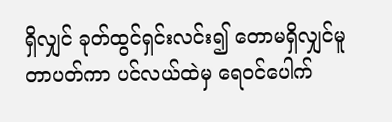ရှိလျှင် ခုတ်ထွင်ရှင်းလင်း၍ တောမရှိလျှင်မူ တာပတ်ကာ ပင်လယ်ထဲမှ ရေဝင်ပေါက်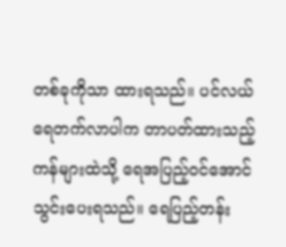တစ်ခုကိုသာ ထားရသည်။ ပင်လယ်ရေတက်လာပါက တာပတ်ထားသည့်ကန်များထဲသို့ ရေအပြည့်ဝင်အောင် သွင်းပေးရသည်။ ရေပြည့်တန်း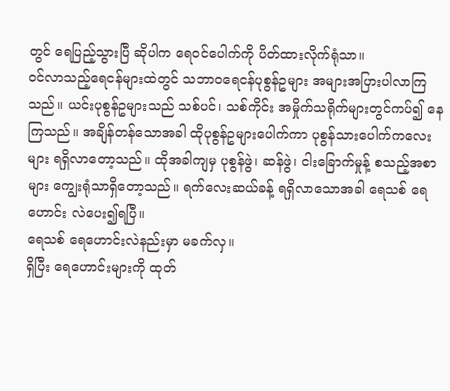တွင် ရေပြည့်သွားပြီ ဆိုပါက ရေဝင်ပေါက်ကို ပိတ်ထားလိုက်ရုံသာ။
ဝင်လာသည့်ရေငန်များထဲတွင် သဘာဝရေငန်ပုစွန်ဥများ အများအပြားပါလာကြသည်။ ယင်းပုစွန်ဥများသည် သစ်ပင်၊ သစ်ကိုင်း အမှိုက်သရိုက်များတွင်ကပ်၍ နေကြသည်။ အချိန်တန်သောအခါ ထိုပုစွန်ဥများပေါက်ကာ ပုစွန်သားပေါက်ကလေးများ ရရှိလာတော့သည်။ ထိုအခါကျမှ ပုစွန်ဖွဲ၊ ဆန်ဖွဲ၊ ငါးခြောက်မှုန့် စသည့်အစာများ ကျွေးရုံသာရှိတော့သည်။ ရက်လေးဆယ်ခန့် ရရှိလာသောအခါ ရေသစ် ရေဟောင်း လဲပေး၍ရပြီ။
ရေသစ် ရေဟောင်းလဲနည်းမှာ မခက်လှ။
ရှိပြီး ရေဟောင်းများကို ထုတ်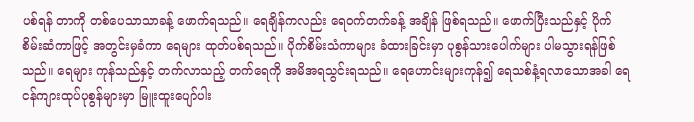ပစ်ရန် တာကို တစ်ပေသာသာခန့် ဖောက်ရသည်။ ရေချိန်ကလည်း ရေဝက်တက်ခန့် အချိန် ဖြစ်ရသည်။ ဖောက်ပြီးသည်နှင့် ပိုက်စိမ်းဆံကာဖြင့် အတွင်းမှခံကာ ရေများ ထုတ်ပစ်ရသည်။ ပိုက်စိမ်းသံကာများ ခံထားခြင်းမှာ ပုစွန်သားပေါက်များ ပါမသွားရန်ဖြစ်သည်။ ရေများ ကုန်သည်နှင့် တက်လာသည့် တက်ရေကို အမိအရသွင်းရသည်။ ရေဟောင်းများကုန်၍ ရေသစ်နံ့ရလာသောအခါ ရေငန်ကျားထုပ်ပုစွန်များမှာ မြူးထူးပျော်ပါး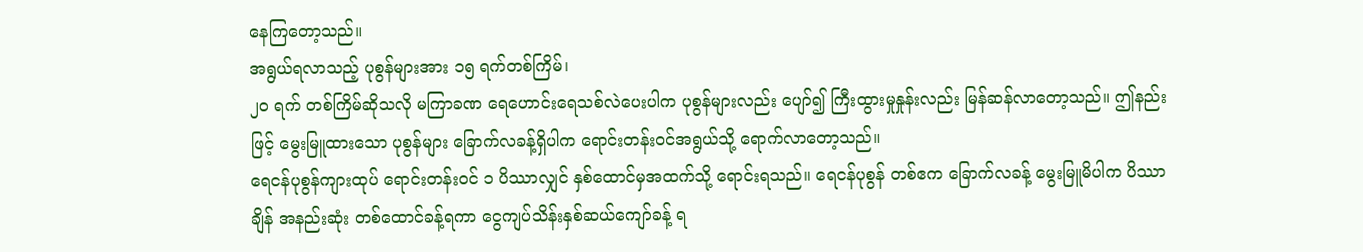နေကြတော့သည်။
အရွယ်ရလာသည့် ပုစွန်များအား ၁၅ ရက်တစ်ကြိမ်၊
၂၀ ရက် တစ်ကြိမ်ဆိုသလို မကြာခဏ ရေဟောင်းရေသစ်လဲပေးပါက ပုစွန်များလည်း ပျော်၍ ကြီးထွားမှုနှုန်းလည်း မြန်ဆန်လာတော့သည်။ ဤနည်းဖြင့် မွေးမြူထားသော ပုစွန်များ ခြောက်လခန့်ရှိပါက ရောင်းတန်းဝင်အရွယ်သို့ ရောက်လာတော့သည်။
ရေငန်ပုစွန်ကျားထုပ် ရောင်းတန်းဝင် ၁ ပိဿာလျှင် နှစ်ထောင်မှအထက်သို့ ရောင်းရသည်။ ရေငန်ပုစွန် တစ်ဧက ခြောက်လခန့် မွေးမြူမိပါက ပိဿာချိန် အနည်းဆုံး တစ်ထောင်ခန့်ရကာ ငွေကျပ်သိန်းနှစ်ဆယ်ကျော်ခန့် ရ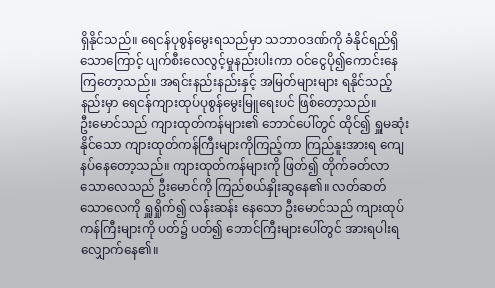ရှိနိုင်သည်။ ရေငန်ပုစွန်မွေးရသည်မှာ သဘာဝဒဏ်ကို ခံနိုင်ရည်ရှိသောကြောင့် ပျက်စီးလေလွင့်မှုနည်းပါးကာ ဝင်ငွေပို၍ကောင်းနေကြတော့သည်။ အရင်းနည်းနည်းနှင့် အမြတ်များများ ရနိုင်သည့်နည်းမှာ ရေငန်ကျားထုပ်ပုစွန်မွေးမြူရေးပင် ဖြစ်တော့သည်။
ဦးမောင်သည် ကျားထုတ်ကန်များ၏ ဘောင်ပေါ်တွင် ထိုင်၍ ရှူမဆုံးနိုင်သော ကျားထုတ်ကန်ကြီးများကိုကြည့်ကာ ကြည်နူးအားရ ကျေနပ်နေတော့သည်။ ကျားထုတ်ကန်များကို ဖြတ်၍ တိုက်ခတ်လာသောလေသည် ဦးမောင်ကို ကြည်စယ်နှိုးဆွနေ၏။ လတ်ဆတ်သောလေကို ရှူရှိုက်၍ လန်းဆန်း နေသော ဦးမောင်သည် ကျားထုပ်ကန်ကြီးများကို ပတ်၌ ပတ်၍ ဘောင်ကြီးများပေါ်တွင် အားရပါးရ လျှောက်နေ၏။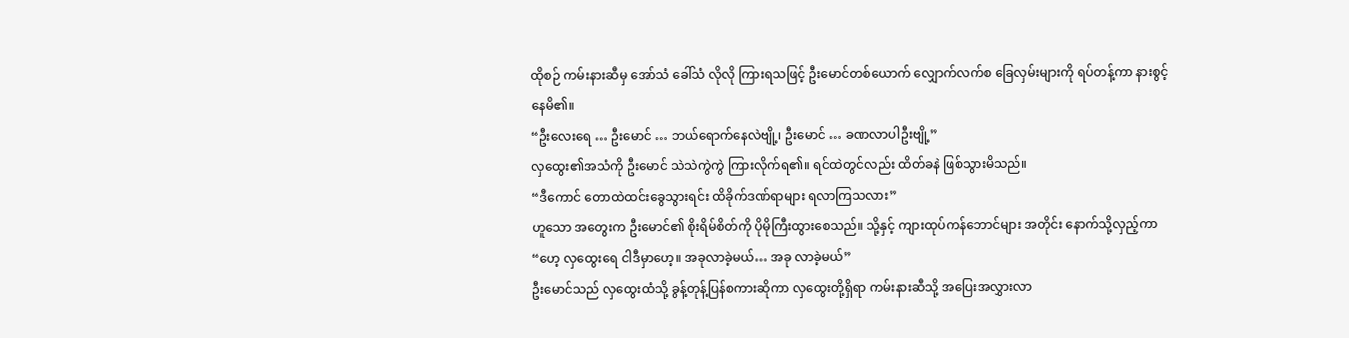ထိုစဉ် ကမ်းနားဆီမှ အော်သံ ခေါ်သံ လိုလို ကြားရသဖြင့် ဦးမောင်တစ်ယောက် လျှောက်လက်စ ခြေလှမ်းများကို ရပ်တန့်ကာ နားစွင့်နေမိ၏။
“ဦးလေးရေ … ဦးမောင် … ဘယ်ရောက်နေလဲဗျို့၊ ဦးမောင် … ခဏလာပါဦးဗျို့”
လှထွေး၏အသံကို ဦးမောင် သဲသဲကွဲကွဲ ကြားလိုက်ရ၏။ ရင်ထဲတွင်လည်း ထိတ်ခနဲ ဖြစ်သွားမိသည်။
“ဒီကောင် တောထဲထင်းခွေသွားရင်း ထိခိုက်ဒဏ်ရာများ ရလာကြသလား”
ဟူသော အတွေးက ဦးမောင်၏ စိုးရိမ်စိတ်ကို ပိုမိုကြီးထွားစေသည်။ သို့နှင့် ကျားထုပ်ကန်ဘောင်များ အတိုင်း နောက်သို့လှည့်ကာ
“ဟေ့ လှထွေးရေ ငါဒီမှာဟေ့။ အခုလာခဲ့မယ်… အခု လာခဲ့မယ်”
ဦးမောင်သည် လှထွေးထံသို့ ခွန့်တုန့်ပြန်စကားဆိုကာ လှထွေးတို့ရှိရာ ကမ်းနားဆီသို့ အပြေးအလွှားလာ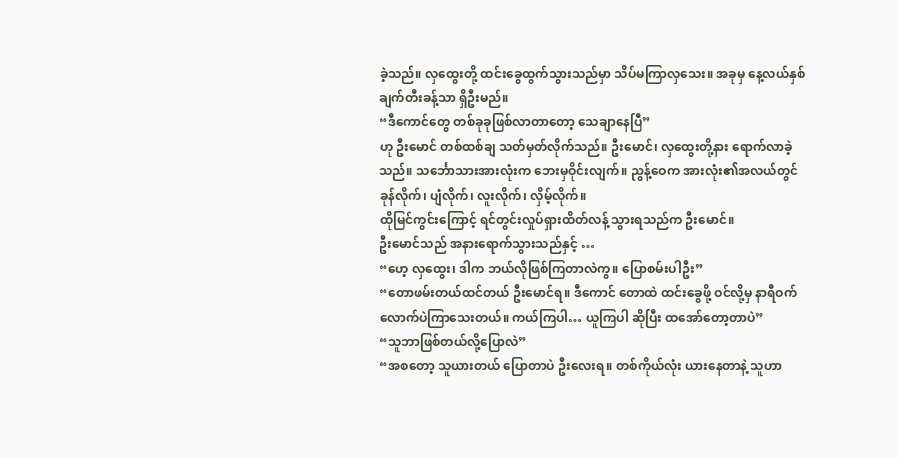ခဲ့သည်။ လှထွေးတို့ ထင်းခွေထွက်သွားသည်မှာ သိပ်မကြာလှသေး။ အခုမှ နေ့လယ်နှစ်ချက်တီးခန့်သာ ရှိဦးမည်။
“ဒီကောင်တွေ တစ်ခုခုဖြစ်လာတာတော့ သေချာနေပြီ”
ဟု ဦးမောင် တစ်ထစ်ချ သတ်မှတ်လိုက်သည်။ ဦးမောင်၊ လှထွေးတို့နား ရောက်လာခဲ့သည်။ သင်္ဘောသားအားလုံးက ဘေးမှဝိုင်းလျက်။ ညွန့်ဝေက အားလုံး၏အလယ်တွင် ခုန်လိုက်၊ ပျံလိုက်၊ လူးလိုက်၊ လှိမ့်လိုက်။
ထိုမြင်ကွင်းကြောင့် ရင်တွင်းလှုပ်ရှားထိတ်လန့် သွားရသည်က ဦးမောင်။
ဦးမောင်သည် အနားရောက်သွားသည်နှင့် …
“ဟေ့ လှထွေး၊ ဒါက ဘယ်လိုဖြစ်ကြတာလဲကွ။ ပြောစမ်းပါဦး”
“တောဖမ်းတယ်ထင်တယ် ဦးမောင်ရ။ ဒီကောင် တောထဲ ထင်းခွေဖို့ ဝင်လို့မှ နာရီဝက်လောက်ပဲကြာသေးတယ်။ ကယ်ကြပါ… ယူကြပါ ဆိုပြီး ထအော်တော့တာပဲ”
“သူဘာဖြစ်တယ်လို့ပြောလဲ”
“အစတော့ သူယားတယ် ပြောတာပဲ ဦးလေးရ။ တစ်ကိုယ်လုံး ယားနေတာနဲ့ သူဟာ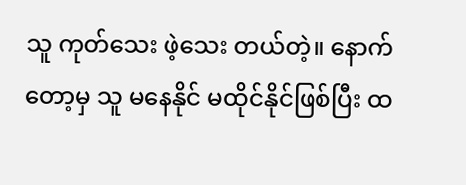သူ ကုတ်သေး ဖဲ့သေး တယ်တဲ့။ နောက်တော့မှ သူ မနေနိုင် မထိုင်နိုင်ဖြစ်ပြီး ထ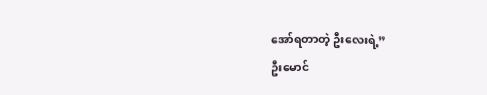အော်ရတာတဲ့ ဦးလေးရဲ့”
ဦးမောင်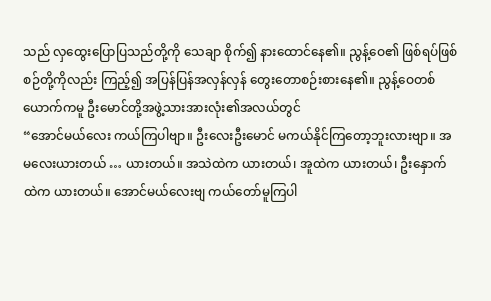သည် လှထွေးပြောပြသည်တို့ကို သေချာ စိုက်၍ နားထောင်နေ၏။ ညွန့်ဝေ၏ ဖြစ်ရပ်ဖြစ်စဉ်တို့ကိုလည်း ကြည့်၍ အပြန်ပြန်အလှန်လှန် တွေးတောစဉ်းစားနေ၏။ ညွန့်ဝေတစ်ယောက်ကမူ ဦးမောင်တို့အဖွဲ့သားအားလုံး၏အလယ်တွင်
“အောင်မယ်လေး ကယ်ကြပါဗျာ။ ဦးလေးဦးမောင် မကယ်နိုင်ကြတော့ဘူးလားဗျာ။ အမလေးယားတယ် … ယားတယ်။ အသဲထဲက ယားတယ်၊ အူထဲက ယားတယ်၊ ဦးနှောက်ထဲက ယားတယ်။ အောင်မယ်လေးဗျ ကယ်တော်မူကြပါ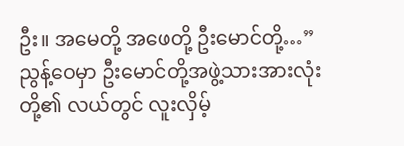ဦး။ အမေတို့ အဖေတို့ ဦးမောင်တို့…”
ညွန့်ဝေမှာ ဦးမောင်တို့အဖွဲ့သားအားလုံးတို့၏ လယ်တွင် လူးလှိမ့်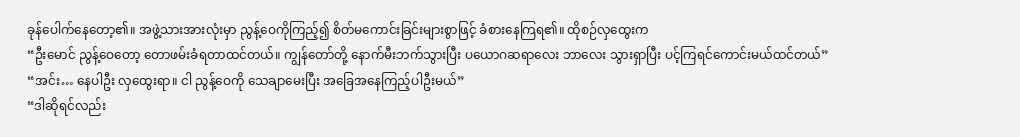ခုန်ပေါက်နေတော့၏။ အဖွဲ့သားအားလုံးမှာ ညွန့်ဝေကိုကြည့်၍ စိတ်မကောင်းခြင်းများစွာဖြင့် ခံစားနေကြရ၏။ ထိုစဉ်လှထွေးက
“ဦးမောင် ညွန့်ဝေတော့ တောဖမ်းခံရတာထင်တယ်။ ကျွန်တော်တို့ နောက်မီးဘက်သွားပြီး ပယောဂဆရာလေး ဘာလေး သွားရှာပြီး ပင့်ကြရင်ကောင်းမယ်ထင်တယ်”
“အင်း… နေပါဦး လှထွေးရာ။ ငါ ညွန့်ဝေကို သေချာမေးပြီး အခြေအနေကြည့်ပါဦးမယ်”
“ဒါဆိုရင်လည်း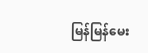မြန်မြန်မေး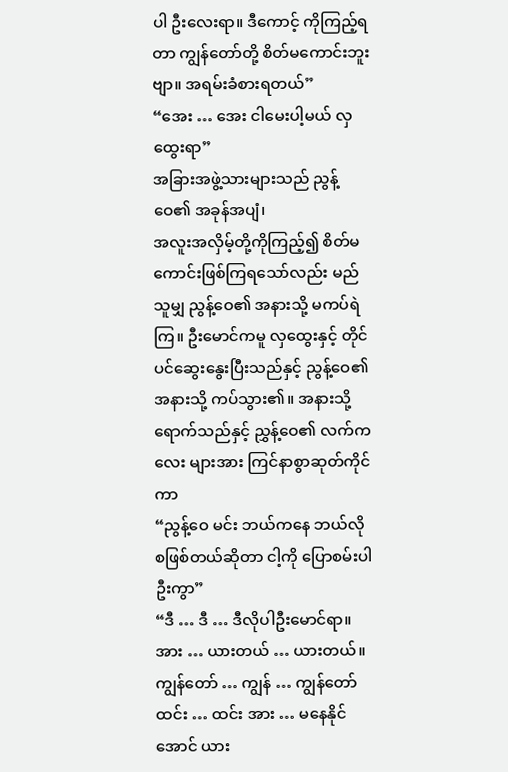ပါ ဦးလေးရာ။ ဒီကောင့် ကိုကြည့်ရတာ ကျွန်တော်တို့ စိတ်မကောင်းဘူးဗျာ။ အရမ်းခံစားရတယ်”
“အေး … အေး ငါမေးပါ့မယ် လှထွေးရာ”
အခြားအဖွဲ့သားများသည် ညွန့်ဝေ၏ အခုန်အပျံ၊
အလူးအလှိမ့်တို့ကိုကြည့်၍ စိတ်မကောင်းဖြစ်ကြရသော်လည်း မည်သူမျှ ညွန့်ဝေ၏ အနားသို့ မကပ်ရဲကြ။ ဦးမောင်ကမူ လှထွေးနှင့် တိုင်ပင်ဆွေးနွေးပြီးသည်နှင့် ညွန့်ဝေ၏အနားသို့ ကပ်သွား၏။ အနားသို့ရောက်သည်နှင့် ညွှန့်ဝေ၏ လက်ကလေး များအား ကြင်နာစွာဆုတ်ကိုင်ကာ
“ညွန့်ဝေ မင်း ဘယ်ကနေ ဘယ်လို စဖြစ်တယ်ဆိုတာ ငါ့ကို ပြောစမ်းပါဦးကွာ”
“ဒီ … ဒီ … ဒီလိုပါဦးမောင်ရာ။ အား … ယားတယ် … ယားတယ်။ ကျွန်တော် … ကျွန် … ကျွန်တော် ထင်း … ထင်း အား … မနေနိုင်အောင် ယား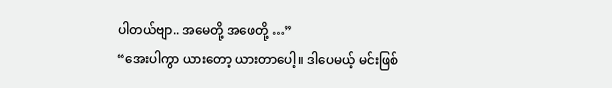ပါတယ်ဗျာ.. အမေတို့ အဖေတို့ …”
“အေးပါကွာ ယားတော့ ယားတာပေါ့။ ဒါပေမယ့် မင်းဖြစ်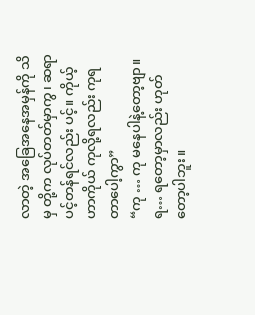လာတဲ့ အခြေအနေအမှန်ကို သိမှ တို့က လုပ်တတ်မှာကွ၊ ဆရာပင့်တန်ရင်လည်း ပင့်။ ကိုယ့်ဟာကိုယ် ကုလို့ရလည်း ကုရတာပေါ့ကွာ”
“ကု … ကု မနေပါနဲ့တော့ဗျာ။ ရ… ရတော့မှာလည်း ဟုတ်တော့ပါဘူး။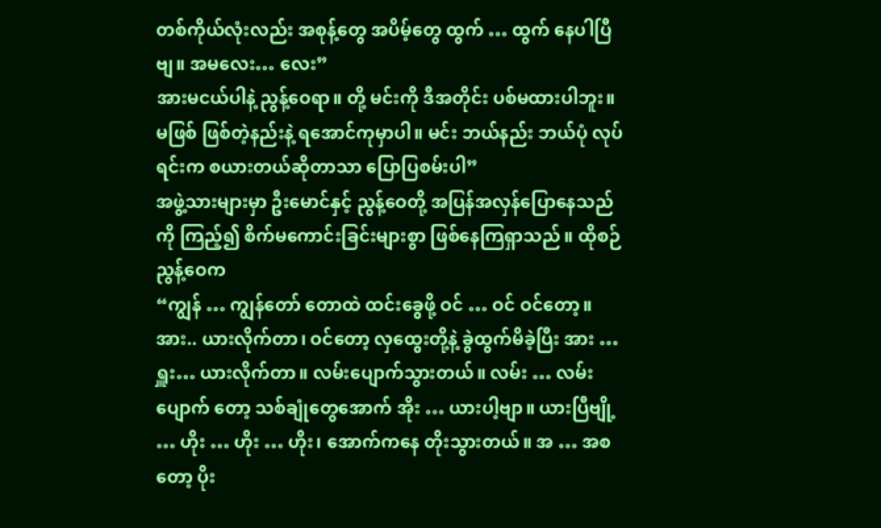တစ်ကိုယ်လုံးလည်း အစုန့်တွေ အပိမ့်တွေ ထွက် … ထွက် နေပါပြီဗျ။ အမလေး… လေး”
အားမငယ်ပါနဲ့ ညွန့်ဝေရာ။ တို့ မင်းကို ဒီအတိုင်း ပစ်မထားပါဘူး။ မဖြစ် ဖြစ်တဲ့နည်းနဲ့ ရအောင်ကုမှာပါ။ မင်း ဘယ်နည်း ဘယ်ပုံ လုပ်ရင်းက စယားတယ်ဆိုတာသာ ပြောပြစမ်းပါ”
အဖွဲ့သားများမှာ ဦးမောင်နှင့် ညွန့်ဝေတို့ အပြန်အလှန်ပြောနေသည်ကို ကြည့်၍ စိက်မကောင်းခြင်းများစွာ ဖြစ်နေကြရှာသည်။ ထိုစဉ် ညွန့်ဝေက
“ကျွန် … ကျွန်တော် တောထဲ ထင်းခွေဖို့ ဝင် … ဝင် ဝင်တော့။ အား.. ယားလိုက်တာ၊ ဝင်တော့ လှထွေးတို့နဲ့ ခွဲထွက်မိခဲ့ပြီး အား … ရှူး… ယားလိုက်တာ။ လမ်းပျောက်သွားတယ်။ လမ်း … လမ်းပျောက် တော့ သစ်ချုံတွေအောက် အိုး … ယားပါ့ဗျာ။ ယားပြီဗျို့ … ဟိုး … ဟိုး … ဟိုး၊ အောက်ကနေ တိုးသွားတယ်။ အ … အစတော့ ပိုး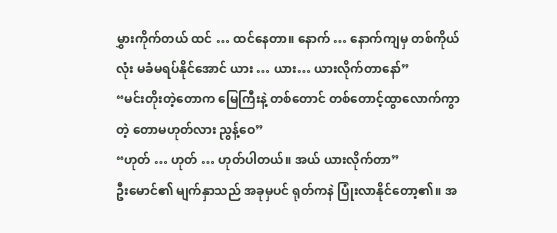မွှားကိုက်တယ် ထင် … ထင်နေတာ။ နောက် … နောက်ကျမှ တစ်ကိုယ်လုံး မခံမရပ်နိုင်အောင် ယား … ယား… ယားလိုက်တာနော်”
“မင်းတိုးတဲ့တောက မြေကြီးနဲ့ တစ်တောင် တစ်တောင့်ထွာလောက်ကွာတဲ့ တောမဟုတ်လား ညွန့်ဝေ”
“ဟုတ် … ဟုတ် … ဟုတ်ပါတယ်။ အယ် ယားလိုက်တာ”
ဦးမောင်၏ မျက်နှာသည် အခုမှပင် ရုတ်ကနဲ ပြုံးလာနိုင်တော့၏။ အ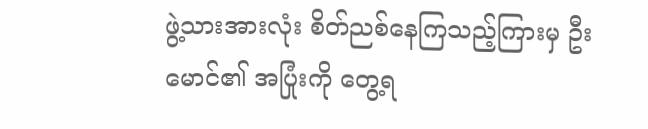ဖွဲ့သားအားလုံး စိတ်ညစ်နေကြသည့်ကြားမှ ဦးမောင်၏ အပြုံးကို တွေ့ရ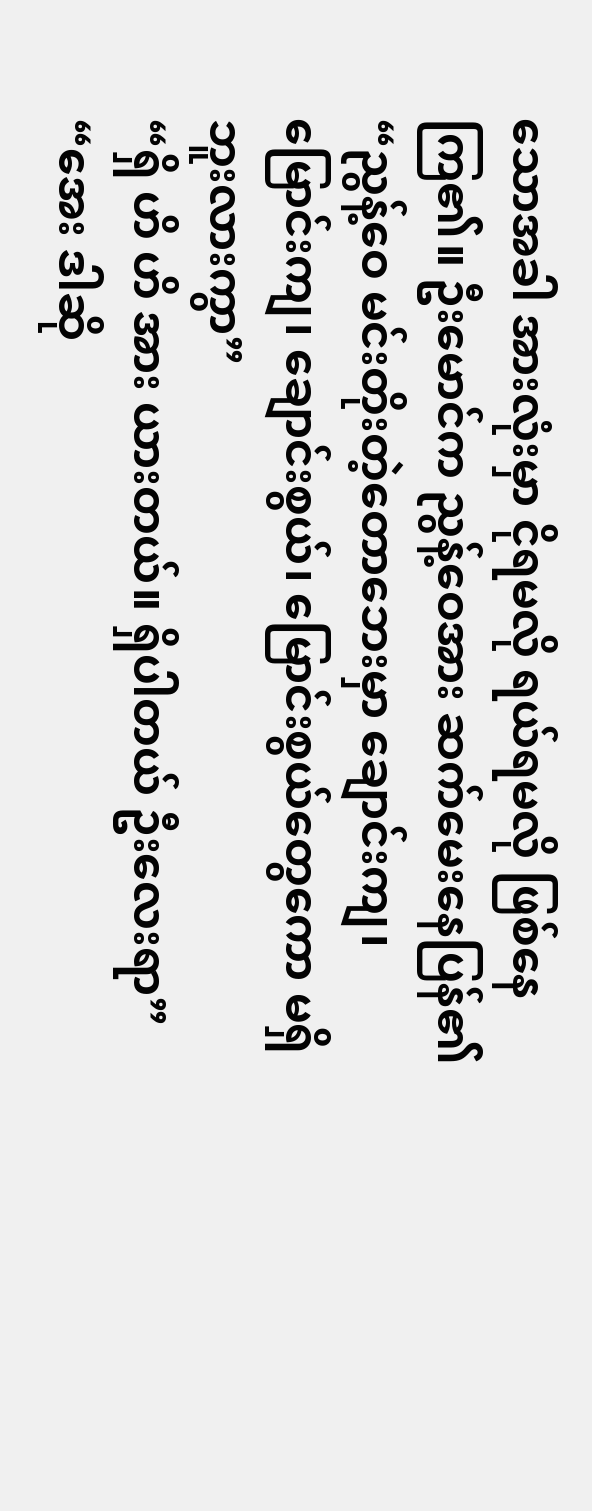သောအခါ အားလုံးမှာ ငိုရမလို ရယ်ရမလို ဖြစ်နေကြ၏။ ဦးမောင်က ညွန့်ဝေအား ဆက်မေးနေပြန်၏
“ညွန့်ဝေ မင်းတိုးတဲ့တောဘေးမှာ ချောင်းကျ၊ မြောင်းကျ၊ ချောင်းစွယ်၊ မြောင်းစွယ်တွေကော မရှိဘူးလားကွာ”
“ရှိ ဟိ ဟိ အား ယားတယ်။ ရှိပါတယ် ဦးလေးရာ”
“အေး ဒါဆို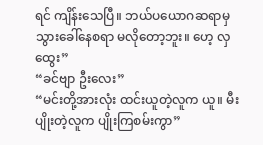ရင် ကျိန်းသေပြီ။ ဘယ်ပယောဂဆရာမှ သွားခေါ်နေစရာ မလိုတော့ဘူး။ ဟေ့ လှထွေး”
“ခင်ဗျာ ဦးလေး”
“မင်းတို့အားလုံး ထင်းယူတဲ့လူက ယူ။ မီးပျိုးတဲ့လူက ပျိုးကြစမ်းကွာ”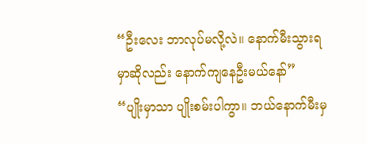“ဦးလေး ဘာလုပ်မလို့လဲ။ နောက်မီးသွားရမှာဆိုလည်း နောက်ကျနေဦးမယ်နော်”
“ပျိုးမှာသာ ပျိုးစမ်းပါကွာ။ ဘယ်နောက်မီးမှ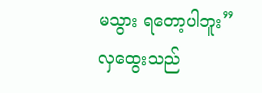မသွား ရတော့ပါဘူး”
လှထွေးသည်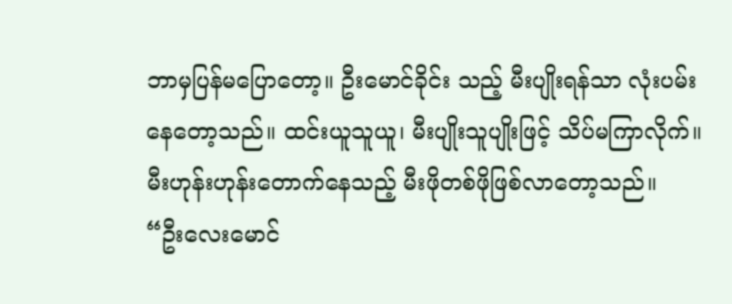ဘာမှပြန်မပြောတော့။ ဦးမောင်ခိုင်း သည့် မီးပျိုးရန်သာ လုံးပမ်းနေတော့သည်။ ထင်းယူသူယူ၊ မီးပျိုးသူပျိုးဖြင့် သိပ်မကြာလိုက်။ မီးဟုန်းဟုန်းတောက်နေသည့် မီးဖိုတစ်ဖိုဖြစ်လာတော့သည်။
“ဦးလေးမောင်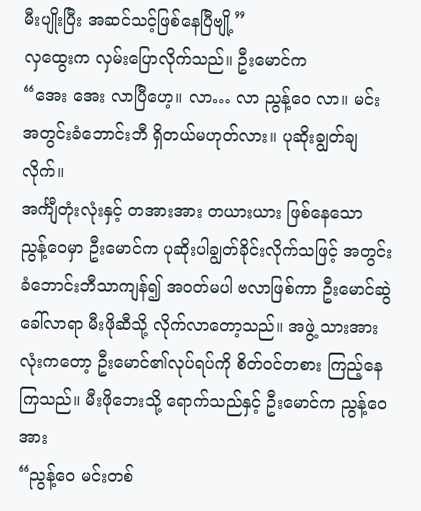မီးပျိုးပြီး အဆင်သင့်ဖြစ်နေပြီဗျို့”
လှထွေးက လှမ်းပြောလိုက်သည်။ ဦးမောင်က
“အေး အေး လာပြီဟေ့။ လာ… လာ ညွန့်ဝေ လာ။ မင်း အတွင်းခံဘောင်းဘီ ရှိတယ်မဟုတ်လား။ ပုဆိုးချွတ်ချလိုက်။
အင်္ကျီတုံးလုံးနှင့် တအားအား တယားယား ဖြစ်နေသော ညွန့်ဝေမှာ ဦးမောင်က ပုဆိုးပါချွတ်ခိုင်းလိုက်သဖြင့် အတွင်းခံဘောင်းဘီသာကျန်၍ အဝတ်မပါ ဗလာဖြစ်ကာ ဦးမောင်ဆွဲခေါ်လာရာ မီးဖိုဆီသို့ လိုက်လာတော့သည်။ အဖွဲ့ သားအားလုံးကတော့ ဦးမောင်၏လုပ်ရပ်ကို စိတ်ဝင်တစား ကြည့်နေကြသည်။ မီးဖိုဘေးသို့ ရောက်သည်နှင့် ဦးမောင်က ညွန့်ဝေအား
“ညွန့်ဝေ မင်းတစ်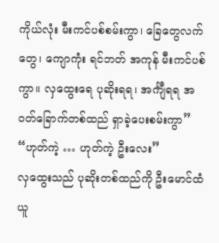ကိုယ်လုံး မီးကင်ပစ်စမ်းကွာ၊ ခြေတွေလက်တွေ၊ ကျောကုံး ရင်ဘတ် အကုန် မီးကင်ပစ်ကွာ။ လှထွေးရေ ပုဆိုးရရ၊ အင်္ကျီရရ အဝတ်ခြောက်တစ်ထည် ရှာခဲ့ပေးစမ်းကွာ”
“ဟုတ်ကဲ့ … ဟုတ်ကဲ့ ဦးလေး”
လှထွေးသည် ပုဆိုးတစ်ထည်ကို ဦးမောင်ထံ ယူ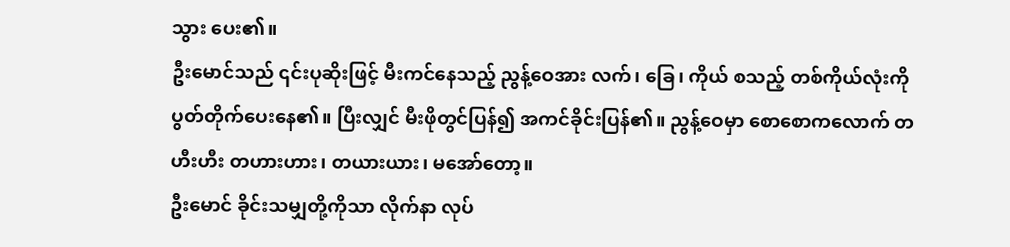သွား ပေး၏။
ဦးမောင်သည် ၎င်းပုဆိုးဖြင့် မီးကင်နေသည့် ညွန့်ဝေအား လက်၊ ခြေ၊ ကိုယ် စသည့် တစ်ကိုယ်လုံးကို ပွတ်တိုက်ပေးနေ၏။ ပြီးလျှင် မီးဖိုတွင်ပြန်၍ အကင်ခိုင်းပြန်၏။ ညွန့်ဝေမှာ စောစောကလောက် တဟီးဟီး တဟားဟား၊ တယားယား၊ မအော်တော့။
ဦးမောင် ခိုင်းသမျှတို့ကိုသာ လိုက်နာ လုပ်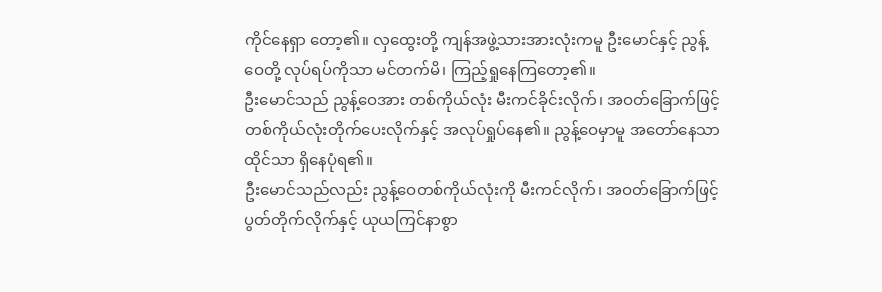ကိုင်နေရှာ တော့၏။ လှထွေးတို့ ကျန်အဖွဲ့သားအားလုံးကမူ ဦးမောင်နှင့် ညွန့်ဝေတို့ လုပ်ရပ်ကိုသာ မင်တက်မိ၊ ကြည့်ရှုနေကြတော့၏။
ဦးမောင်သည် ညွန့်ဝေအား တစ်ကိုယ်လုံး မီးကင်ခိုင်းလိုက်၊ အဝတ်ခြောက်ဖြင့် တစ်ကိုယ်လုံးတိုက်ပေးလိုက်နှင့် အလုပ်ရှုပ်နေ၏။ ညွန့်ဝေမှာမူ အတော်နေသာ ထိုင်သာ ရှိနေပုံရ၏။
ဦးမောင်သည်လည်း ညွန့်ဝေတစ်ကိုယ်လုံးကို မီးကင်လိုက်၊ အဝတ်ခြောက်ဖြင့် ပွတ်တိုက်လိုက်နှင့် ယုယကြင်နာစွာ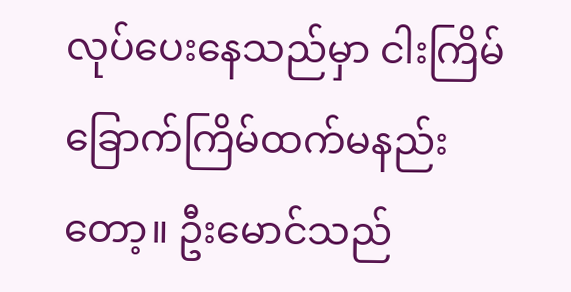လုပ်ပေးနေသည်မှာ ငါးကြိမ်ခြောက်ကြိမ်ထက်မနည်းတော့။ ဦးမောင်သည်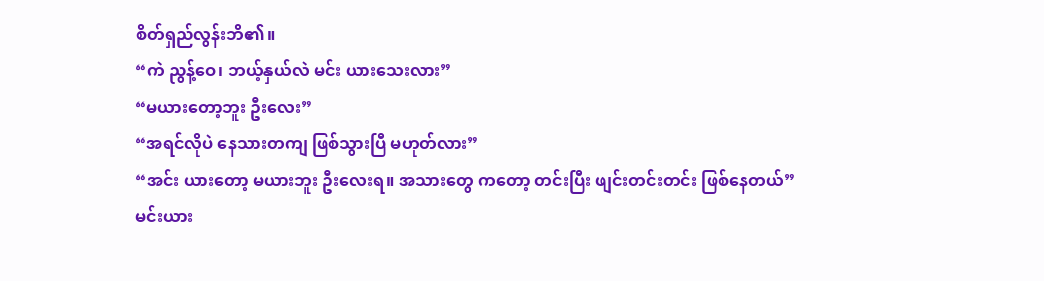စိတ်ရှည်လွန်းဘိ၏။
“ကဲ ညွန့်ဝေ၊ ဘယ့်နှယ်လဲ မင်း ယားသေးလား”
“မယားတော့ဘူး ဦးလေး”
“အရင်လိုပဲ နေသားတကျ ဖြစ်သွားပြီ မဟုတ်လား”
“အင်း ယားတော့ မယားဘူး ဦးလေးရ။ အသားတွေ ကတော့ တင်းပြီး ဖျင်းတင်းတင်း ဖြစ်နေတယ်”
မင်းယား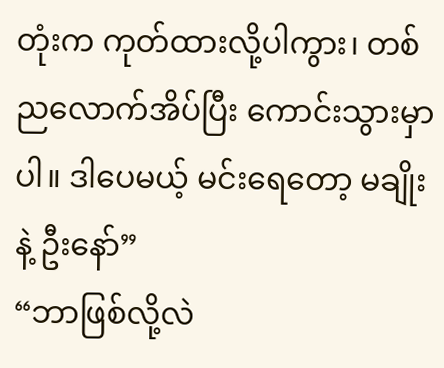တုံးက ကုတ်ထားလို့ပါကွား၊ တစ်ညလောက်အိပ်ပြီး ကောင်းသွားမှာပါ။ ဒါပေမယ့် မင်းရေတော့ မချိုးနဲ့ ဦးနော်”
“ဘာဖြစ်လို့လဲ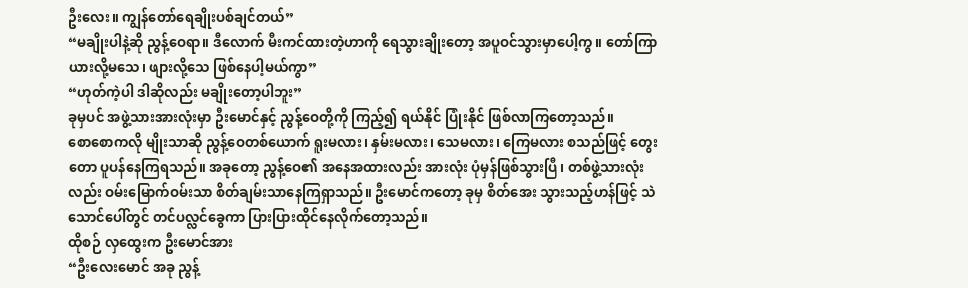ဦးလေး။ ကျွန်တော်ရေချိုးပစ်ချင်တယ်”
“မချိုးပါနဲ့ဆို ညွန့်ဝေရာ။ ဒီလောက် မီးကင်ထားတဲ့ဟာကို ရေသွားချိုးတော့ အပူဝင်သွားမှာပေါ့ကွ။ တော်ကြာ ယားလို့မသေ၊ ဖျားလို့သေ ဖြစ်နေပါ့မယ်ကွာ”
“ဟုတ်ကဲ့ပါ ဒါဆိုလည်း မချိုးတော့ပါဘူး”
ခုမှပင် အဖွဲ့သားအားလုံးမှာ ဦးမောင်နှင့် ညွန့်ဝေတို့ကို ကြည့်၍ ရယ်နိုင် ပြုံးနိုင် ဖြစ်လာကြတော့သည်။
စောစောကလို မျိုးသာဆို ညွန့်ဝေတစ်ယောက် ရူးမလား၊ နှမ်းမလား၊ သေမလား၊ ကြေမလား စသည်ဖြင့် တွေးတော ပူပန်နေကြရသည်။ အခုတော့ ညွန့်ဝေ၏ အနေအထားလည်း အားလုံး ပုံမှန်ဖြစ်သွားပြီ၊ တစ်ဖွဲ့သားလုံးလည်း ဝမ်းမြောက်ဝမ်းသာ စိတ်ချမ်းသာနေကြရှာသည်။ ဦးမောင်ကတော့ ခုမှ စိတ်အေး သွားသည့်ဟန်ဖြင့် သဲသောင်ပေါ်တွင် တင်ပလ္လင်ခွေကာ ပြားပြားထိုင်နေလိုက်တော့သည်။
ထိုစဉ် လှထွေးက ဦးမောင်အား
“ဦးလေးမောင် အခု ညွန့်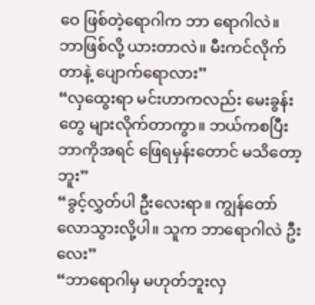ဝေ ဖြစ်တဲ့ရောဂါက ဘာ ရောဂါလဲ။ ဘာဖြစ်လို့ ယားတာလဲ။ မီးကင်လိုက်တာနဲ့ ပျောက်ရောလား”
“လှထွေးရာ မင်းဟာကလည်း မေးခွန်းတွေ များလိုက်တာကွာ။ ဘယ်ကစပြီး ဘာကိုအရင် ဖြေရမှန်းတောင် မသိတော့ဘူး”
“ခွင့်လွှတ်ပါ ဦးလေးရာ။ ကျွန်တော် လောသွားလို့ပါ။ သူက ဘာရောဂါလဲ ဦးလေး”
“ဘာရောဂါမှ မဟုတ်ဘူးလှ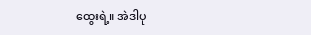ထွေးရဲ့။ အဲဒါပု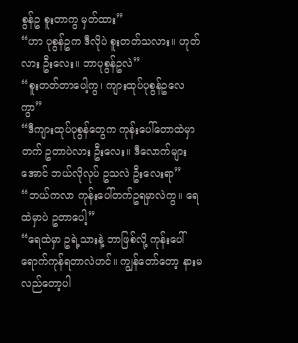စွန်ဥ စူးတာကွ မှတ်ထား”
“ဟာ ပုစွန်ဥက ဒီလိုပဲ စူးတတ်သလား။ ဟုတ်လား ဦးလေး။ ဘာပုစွန်ဥလဲ”
“စူးတတ်တာပေါ့ကွ၊ ကျားထုပ်ပုစွန်ဥလေကွာ”
“ဒီကျားထုပ်ပုစွန်တွေက ကုန်းပေါ်တောထဲမှာ တက် ဥတာပဲလား ဦးလေး။ ဒီလောက်များအောင် ဘယ်လိုလုပ် ဥသလဲ ဦးလေးရာ”
“ဘယ်ကလာ ကုန်းပေါ်တက်ဥရမှာလဲကွ။ ရေထဲမှာပဲ ဥတာပေါ့”
“ရေထဲမှာ ဥရဲ့သားနဲ့ ဘာဖြစ်လို့ ကုန်းပေါ်ရောက်ကုန်ရတာလဲဟင်။ ကျွန်တော်တော့ နားမလည်တော့ပါ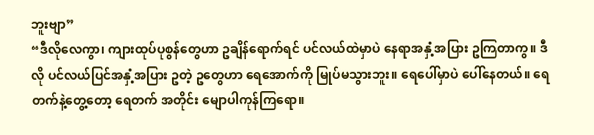ဘူးဗျာ”
“ဒီလိုလေကွာ၊ ကျားထုပ်ပုစွန်တွေဟာ ဥချိန်ရောက်ရင် ပင်လယ်ထဲမှာပဲ နေရာအနှံ့အပြား ဥကြတာကွ။ ဒီလို ပင်လယ်ပြင်အနှံ့အပြား ဥတဲ့ ဥတွေဟာ ရေအောက်ကို မြုပ်မသွားဘူး။ ရေပေါ်မှာပဲ ပေါ်နေတယ်။ ရေတက်နဲ့တွေ့တော့ ရေတက် အတိုင်း မျောပါကုန်ကြရော။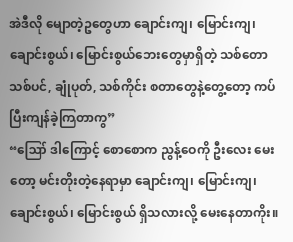အဲဒီလို မျောတဲ့ဥတွေဟာ ချောင်းကျ၊ မြောင်းကျ၊ ချောင်းစွယ်၊ မြောင်းစွယ်ဘေးတွေမှာရှိတဲ့ သစ်တော သစ်ပင်, ချုံပုတ်, သစ်ကိုင်း စတာတွေနဲ့တွေ့တော့ ကပ်ပြီးကျန်ခဲ့ကြတာကွ”
“ဪ ဒါကြောင့် စောစောက ညွန့်ဝေကို ဦးလေး မေးတော့ မင်းတိုးတဲ့နေရာမှာ ချောင်းကျ၊ မြောင်းကျ၊ ချောင်းစွယ်၊ မြောင်းစွယ် ရှိသလားလို့ မေးနေတာကိုး။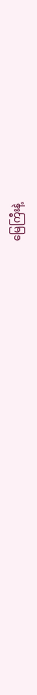မြေကြီးနဲ့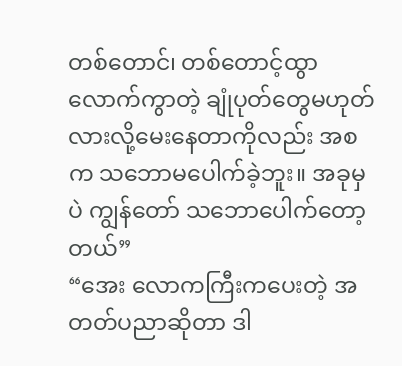တစ်တောင်၊ တစ်တောင့်ထွာလောက်ကွာတဲ့ ချုံပုတ်တွေမဟုတ်လားလို့မေးနေတာကိုလည်း အစက သဘောမပေါက်ခဲ့ဘူး။ အခုမှပဲ ကျွန်တော် သဘောပေါက်တော့တယ်”
“အေး လောကကြီးကပေးတဲ့ အတတ်ပညာဆိုတာ ဒါ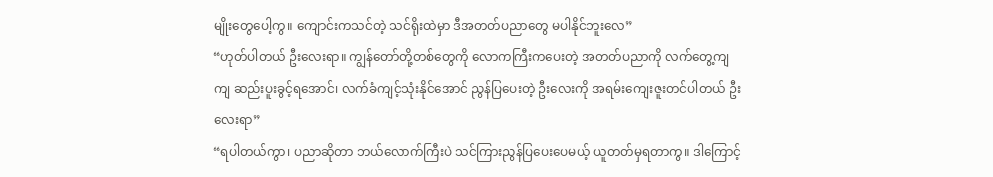မျိုးတွေပေါ့ကွ။ ကျောင်းကသင်တဲ့ သင်ရိုးထဲမှာ ဒီအတတ်ပညာတွေ မပါနိုင်ဘူးလေ”
“ဟုတ်ပါတယ် ဦးလေးရာ။ ကျွန်တော်တို့တစ်တွေကို လောကကြီးကပေးတဲ့ အတတ်ပညာကို လက်တွေ့ကျကျ ဆည်းပူးခွင့်ရအောင်၊ လက်ခံကျင့်သုံးနိုင်အောင် ညွန်ပြပေးတဲ့ ဦးလေးကို အရမ်းကျေးဇူးတင်ပါတယ် ဦးလေးရာ”
“ရပါတယ်ကွာ၊ ပညာဆိုတာ ဘယ်လောက်ကြီးပဲ သင်ကြားညွန်ပြပေးပေမယ့် ယူတတ်မှရတာကွ။ ဒါကြောင့်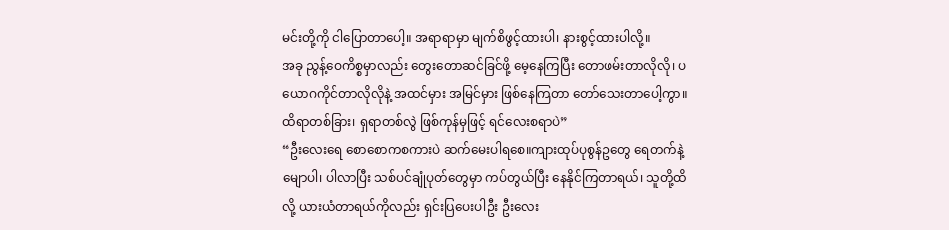မင်းတို့ကို ငါပြောတာပေါ့။ အရာရာမှာ မျက်စိဖွင့်ထားပါ၊ နားစွင့်ထားပါလို့။
အခု ညွန့်ဝေကိစ္စမှာလည်း တွေးတောဆင်ခြင်ဖို့ မေ့နေကြပြီး တောဖမ်းတာလိုလို၊ ပယောဂကိုင်တာလိုလိုနဲ့ အထင်မှား အမြင်မှား ဖြစ်နေကြတာ တော်သေးတာပေါ့ကွာ။ ထိရာတစ်ခြား၊ ရှရာတစ်လွဲ ဖြစ်ကုန်မှဖြင့် ရင်လေးစရာပဲ”
“ဦးလေးရေ စောစောကစကားပဲ ဆက်မေးပါရစေ။ကျားထုပ်ပုစွန်ဥတွေ ရေတက်နဲ့မျောပါ၊ ပါလာပြီး သစ်ပင်ချုံပုတ်တွေမှာ ကပ်တွယ်ပြီး နေနိုင်ကြတာရယ်၊ သူတို့ထိလို့ ယားယံတာရယ်ကိုလည်း ရှင်းပြပေးပါဦး ဦးလေး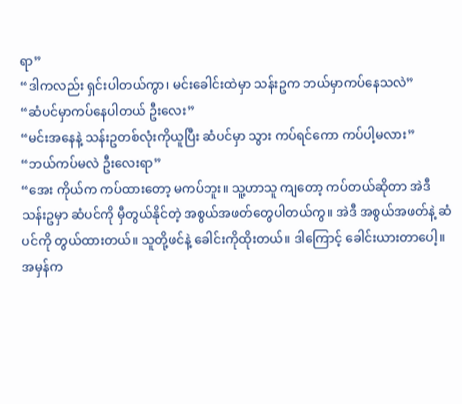ရာ”
“ဒါကလည်း ရှင်းပါတယ်ကွာ၊ မင်းခေါင်းထဲမှာ သန်းဥက ဘယ်မှာကပ်နေသလဲ”
“ဆံပင်မှာကပ်နေပါတယ် ဦးလေး”
“မင်းအနေနဲ့ သန်းဥတစ်လုံးကိုယူပြီး ဆံပင်မှာ သွား ကပ်ရင်ကော ကပ်ပါ့မလား”
“ဘယ်ကပ်မလဲ ဦးလေးရာ”
“အေး ကိုယ်က ကပ်ထားတော့ မကပ်ဘူး။ သူ့ဟာသူ ကျတော့ ကပ်တယ်ဆိုတာ အဲဒီသန်းဥမှာ ဆံပင်ကို မှီတွယ်နိုင်တဲ့ အစွယ်အဖတ်တွေပါတယ်ကွ။ အဲဒီ အစွယ်အဖတ်နဲ့ ဆံပင်ကို တွယ်ထားတယ်။ သူတို့ဖင်နဲ့ ခေါင်းကိုထိုးတယ်။ ဒါကြောင့် ခေါင်းယားတာပေါ့။ အမှန်က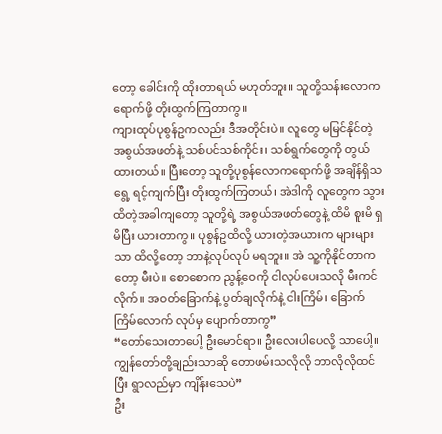တော့ ခေါင်းကို ထိုးတာရယ် မဟုတ်ဘူး။ သူတို့သန်းလောကရောက်ဖို့ တိုးထွက်ကြတာကွ။
ကျားထုပ်ပုစွန်ဥကလည်း ဒီအတိုင်းပဲ။ လူတွေ မမြင်နိုင်တဲ့ အစွယ်အဖတ်နဲ့ သစ်ပင်သစ်ကိုင်း၊ သစ်ရွက်တွေကို တွယ်ထားတယ်။ ပြီးတော့ သူတို့ပုစွန်လောကရောက်ဖို့ အချိန်ရှိသရွေ့ ရင့်ကျက်ပြီး တိုးထွက်ကြတယ်၊ အဲဒါကို လူတွေက သွားထိတဲ့အခါကျတော့ သူတို့ရဲ့ အစွယ်အဖတ်တွေနဲ့ ထိမိ စူးမိ ရှမိပြီး ယားတာကွ။ ပုစွန်ဥထိလို့ ယားတဲ့အယားက များများသာ ထိလို့တော့ ဘာနဲ့လုပ်လုပ် မရဘူး။ အဲ သူ့ကိုနိုင်တာကတော့ မီးပဲ။ စောစောက ညွန့်ဝေကို ငါလုပ်ပေးသလို မီးကင်လိုက်။ အဝတ်ခြောက်နဲ့ ပွတ်ချလိုက်နဲ့ ငါးကြိမ်၊ ခြောက်ကြိမ်လောက် လုပ်မှ ပျောက်တာကွ”
“တော်သေးတာပေါ့ ဦးမောင်ရာ။ ဦးလေးပါပေလို့ သာပေါ့။ ကျွန်တော်တို့ချည်းသာဆို တောဖမ်းသလိုလို ဘာလိုလိုထင်ပြီး ရွာလည်မှာ ကျိန်းသေပဲ”
ဦး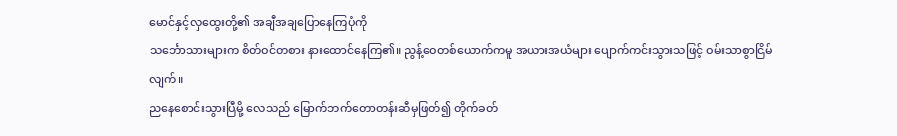မောင်နှင့်လှထွေးတို့၏ အချီအချပြောနေကြပုံကို
သင်္ဘောသားများက စိတ်ဝင်တစား နားထောင်နေကြ၏။ ညွန့်ဝေတစ်ယောက်ကမူ အယားအယံများ ပျောက်ကင်းသွားသဖြင့် ဝမ်းသာစွာငြိမ်လျက်။
ညနေစောင်းသွားပြီမို့ လေသည် မြောက်ဘက်တောတန်းဆီမှဖြတ်၍ တိုက်ခတ်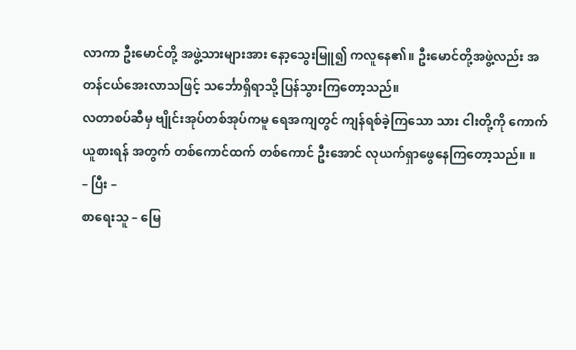လာကာ ဦးမောင်တို့ အဖွဲ့သားများအား နော့သွေးမြူ၍ ကလူနေ၏။ ဦးမောင်တို့အဖွဲ့လည်း အတန်ငယ်အေးလာသဖြင့် သင်္ဘောရှိရာသို့ ပြန်သွားကြတော့သည်။
လတာစပ်ဆီမှ ဗျိုင်းအုပ်တစ်အုပ်ကမူ ရေအကျတွင် ကျန်ရစ်ခဲ့ကြသော သား ငါးတို့ကို ကောက်ယူစားရန် အတွက် တစ်ကောင်ထက် တစ်ကောင် ဦးအောင် လုယက်ရှာဖွေနေကြတော့သည်။ ။
– ပြီး –
စာရေးသူ – မြေ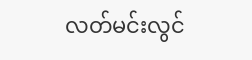လတ်မင်းလွင်